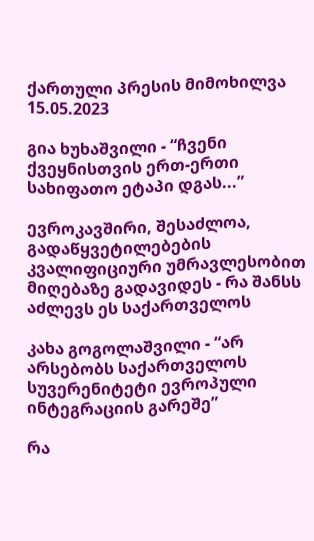ქართული პრესის მიმოხილვა 15.05.2023

გია ხუხაშვილი - “ჩვენი ქვეყნისთვის ერთ-ერთი სახიფათო ეტაპი დგას...”

ევროკავშირი, შესაძლოა, გადაწყვეტილებების კვალიფიციური უმრავლესობით მიღებაზე გადავიდეს - რა შანსს აძლევს ეს საქართველოს

კახა გოგოლაშვილი - “არ არსებობს საქართველოს სუვერენიტეტი ევროპული ინტეგრაციის გარეშე”

რა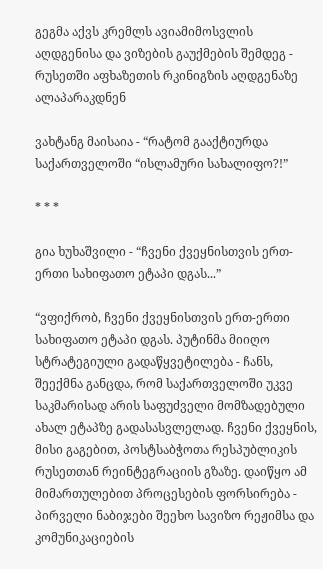გეგმა აქვს კრემლს ავიამიმოსვლის აღდგენისა და ვიზების გაუქმების შემდეგ - რუსეთში აფხაზეთის რკინიგზის აღდგენაზე ალაპარაკდნენ

ვახტანგ მაისაია - “რატომ გააქტიურდა საქართველოში “ისლამური სახალიფო?!”

* * *

გია ხუხაშვილი - “ჩვენი ქვეყნისთვის ერთ-ერთი სახიფათო ეტაპი დგას...”

“ვფიქრობ, ჩვენი ქვეყნისთვის ერთ-ერთი სახიფათო ეტაპი დგას. პუტინმა მიიღო სტრატეგიული გადაწყვეტილება - ჩანს, შეექმნა განცდა, რომ საქართველოში უკვე საკმარისად არის საფუძველი მომზადებული ახალ ეტაპზე გადასასვლელად. ჩვენი ქვეყნის, მისი გაგებით, პოსტსაბჭოთა რესპუბლიკის რუსეთთან რეინტეგრაციის გზაზე. დაიწყო ამ მიმართულებით პროცესების ფორსირება - პირველი ნაბიჯები შეეხო სავიზო რეჟიმსა და კომუნიკაციების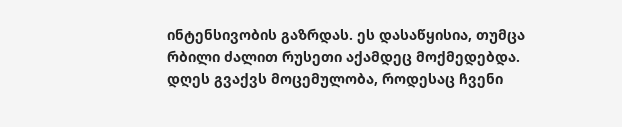ინტენსივობის გაზრდას. ეს დასაწყისია, თუმცა რბილი ძალით რუსეთი აქამდეც მოქმედებდა. დღეს გვაქვს მოცემულობა, როდესაც ჩვენი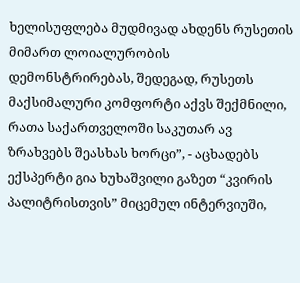ხელისუფლება მუდმივად ახდენს რუსეთის მიმართ ლოიალურობის დემონსტრირებას, შედეგად, რუსეთს მაქსიმალური კომფორტი აქვს შექმნილი, რათა საქართველოში საკუთარ ავ ზრახვებს შეასხას ხორცი”, - აცხადებს ექსპერტი გია ხუხაშვილი გაზეთ “კვირის პალიტრისთვის” მიცემულ ინტერვიუში,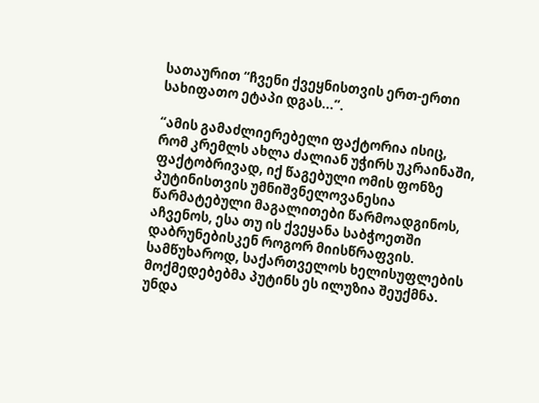სათაურით “ჩვენი ქვეყნისთვის ერთ-ერთი სახიფათო ეტაპი დგას...”.

“ამის გამაძლიერებელი ფაქტორია ისიც, რომ კრემლს ახლა ძალიან უჭირს უკრაინაში, ფაქტობრივად, იქ წაგებული ომის ფონზე პუტინისთვის უმნიშვნელოვანესია წარმატებული მაგალითები წარმოადგინოს, აჩვენოს, ესა თუ ის ქვეყანა საბჭოეთში დაბრუნებისკენ როგორ მიისწრაფვის. სამწუხაროდ, საქართველოს ხელისუფლების მოქმედებებმა პუტინს ეს ილუზია შეუქმნა. უნდა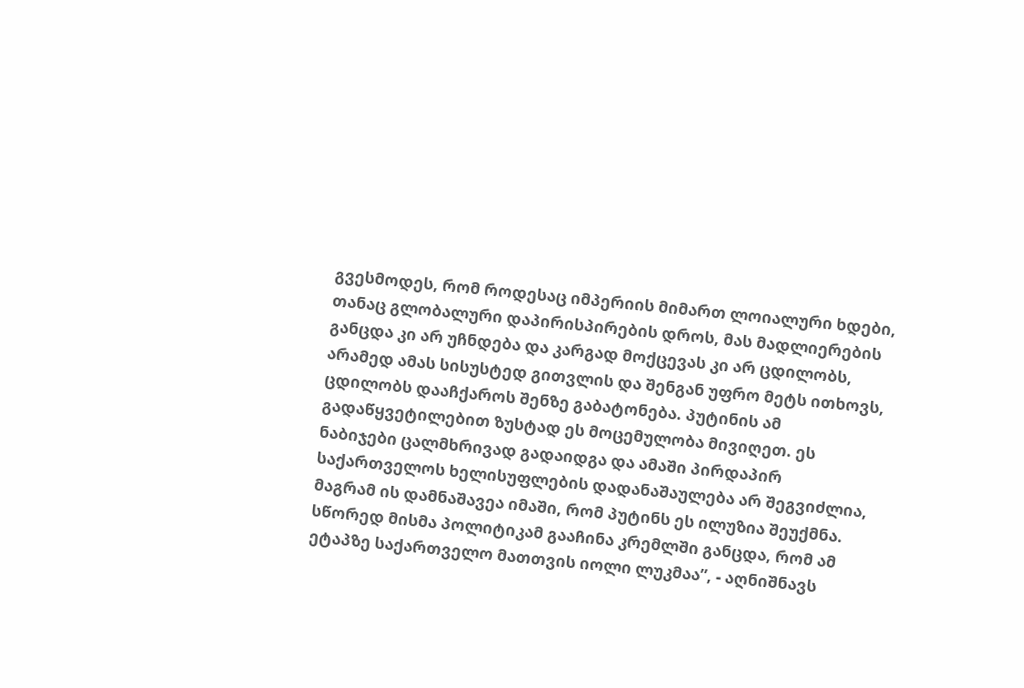გვესმოდეს, რომ როდესაც იმპერიის მიმართ ლოიალური ხდები, თანაც გლობალური დაპირისპირების დროს, მას მადლიერების განცდა კი არ უჩნდება და კარგად მოქცევას კი არ ცდილობს, არამედ ამას სისუსტედ გითვლის და შენგან უფრო მეტს ითხოვს, ცდილობს დააჩქაროს შენზე გაბატონება. პუტინის ამ გადაწყვეტილებით ზუსტად ეს მოცემულობა მივიღეთ. ეს ნაბიჯები ცალმხრივად გადაიდგა და ამაში პირდაპირ საქართველოს ხელისუფლების დადანაშაულება არ შეგვიძლია, მაგრამ ის დამნაშავეა იმაში, რომ პუტინს ეს ილუზია შეუქმნა. სწორედ მისმა პოლიტიკამ გააჩინა კრემლში განცდა, რომ ამ ეტაპზე საქართველო მათთვის იოლი ლუკმაა”, - აღნიშნავს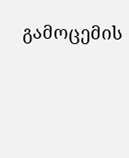გამოცემის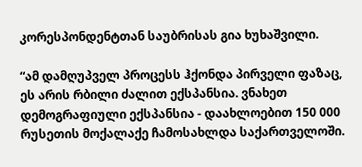კორესპონდენტთან საუბრისას გია ხუხაშვილი.

“ამ დამღუპველ პროცესს ჰქონდა პირველი ფაზაც, ეს არის რბილი ძალით ექსპანსია. ვნახეთ დემოგრაფიული ექსპანსია - დაახლოებით 150 000 რუსეთის მოქალაქე ჩამოსახლდა საქართველოში.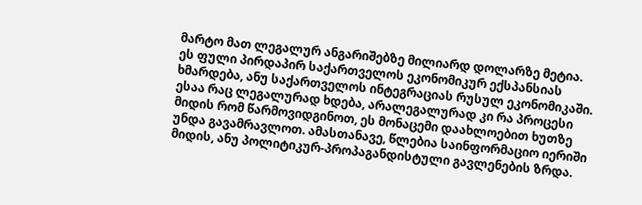მარტო მათ ლეგალურ ანგარიშებზე მილიარდ დოლარზე მეტია. ეს ფული პირდაპირ საქართველოს ეკონომიკურ ექსპანსიას ხმარდება, ანუ საქართველოს ინტეგრაციას რუსულ ეკონომიკაში. ესაა რაც ლეგალურად ხდება, არალეგალურად კი რა პროცესი მიდის რომ წარმოვიდგინოთ, ეს მონაცემი დაახლოებით ხუთზე უნდა გავამრავლოთ. ამასთანავე, წლებია საინფორმაციო იერიში მიდის, ანუ პოლიტიკურ-პროპაგანდისტული გავლენების ზრდა.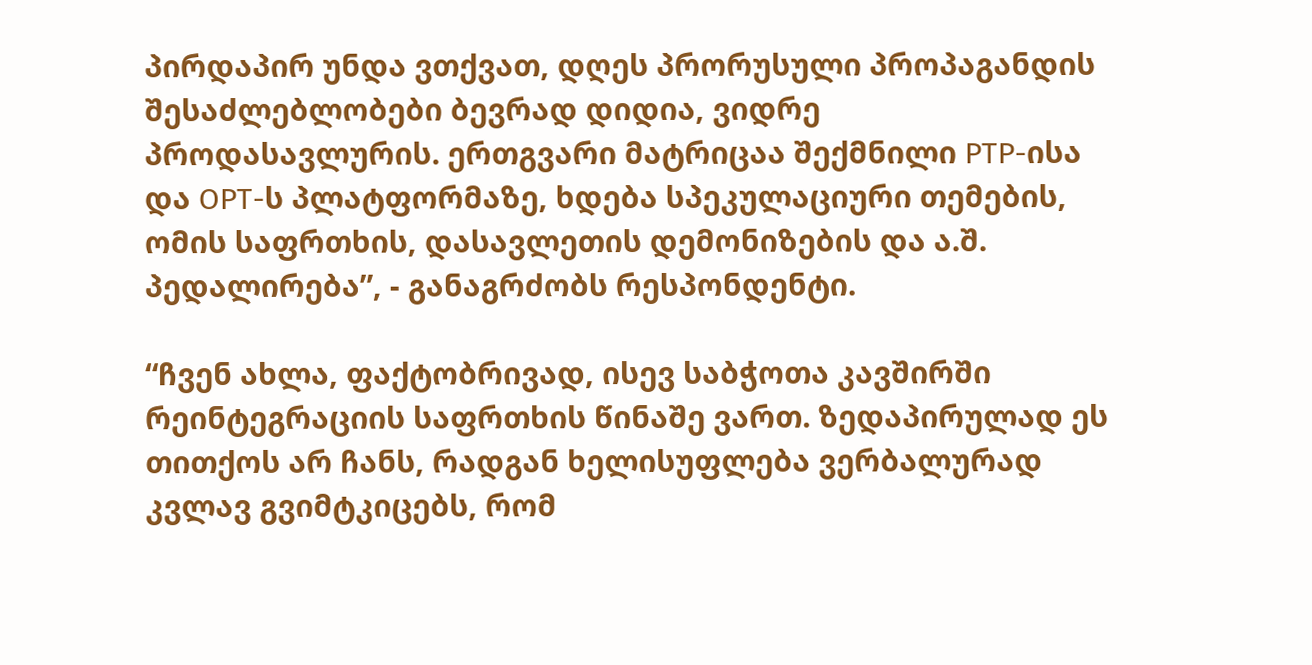პირდაპირ უნდა ვთქვათ, დღეს პრორუსული პროპაგანდის შესაძლებლობები ბევრად დიდია, ვიდრე პროდასავლურის. ერთგვარი მატრიცაა შექმნილი РТР-ისა და ОРТ-ს პლატფორმაზე, ხდება სპეკულაციური თემების, ომის საფრთხის, დასავლეთის დემონიზების და ა.შ. პედალირება”, - განაგრძობს რესპონდენტი.

“ჩვენ ახლა, ფაქტობრივად, ისევ საბჭოთა კავშირში რეინტეგრაციის საფრთხის წინაშე ვართ. ზედაპირულად ეს თითქოს არ ჩანს, რადგან ხელისუფლება ვერბალურად კვლავ გვიმტკიცებს, რომ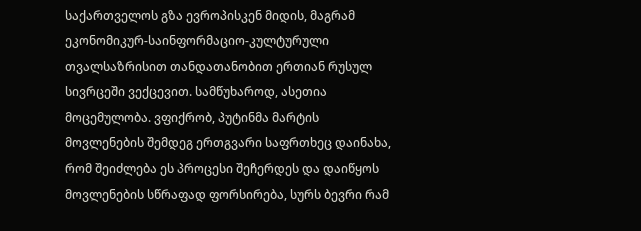საქართველოს გზა ევროპისკენ მიდის, მაგრამ ეკონომიკურ-საინფორმაციო-კულტურული თვალსაზრისით თანდათანობით ერთიან რუსულ სივრცეში ვექცევით. სამწუხაროდ, ასეთია მოცემულობა. ვფიქრობ, პუტინმა მარტის მოვლენების შემდეგ ერთგვარი საფრთხეც დაინახა, რომ შეიძლება ეს პროცესი შეჩერდეს და დაიწყოს მოვლენების სწრაფად ფორსირება, სურს ბევრი რამ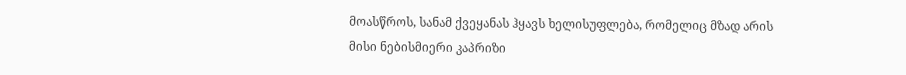მოასწროს, სანამ ქვეყანას ჰყავს ხელისუფლება, რომელიც მზად არის მისი ნებისმიერი კაპრიზი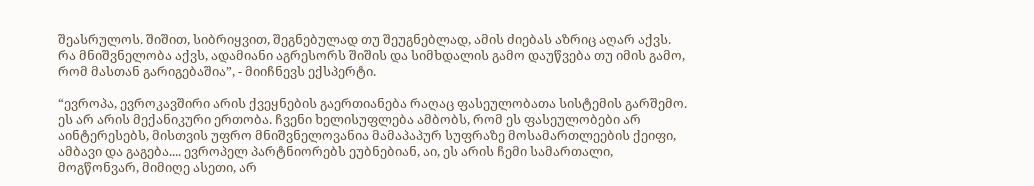შეასრულოს. შიშით, სიბრიყვით, შეგნებულად თუ შეუგნებლად, ამის ძიებას აზრიც აღარ აქვს. რა მნიშვნელობა აქვს, ადამიანი აგრესორს შიშის და სიმხდალის გამო დაუწვება თუ იმის გამო, რომ მასთან გარიგებაშია”, - მიიჩნევს ექსპერტი.

“ევროპა, ევროკავშირი არის ქვეყნების გაერთიანება რაღაც ფასეულობათა სისტემის გარშემო. ეს არ არის მექანიკური ერთობა. ჩვენი ხელისუფლება ამბობს, რომ ეს ფასეულობები არ აინტერესებს, მისთვის უფრო მნიშვნელოვანია მამაპაპურ სუფრაზე მოსამართლეების ქეიფი, ამბავი და გაგება.... ევროპელ პარტნიორებს ეუბნებიან, აი, ეს არის ჩემი სამართალი, მოგწონვარ, მიმიღე ასეთი, არ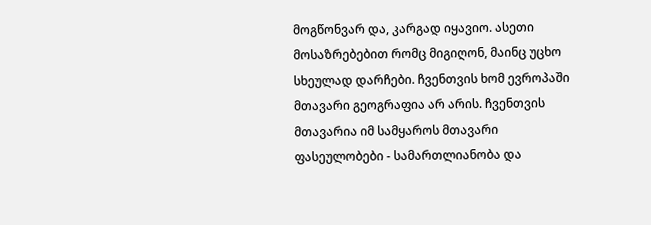მოგწონვარ და, კარგად იყავიო. ასეთი მოსაზრებებით რომც მიგიღონ, მაინც უცხო სხეულად დარჩები. ჩვენთვის ხომ ევროპაში მთავარი გეოგრაფია არ არის. ჩვენთვის მთავარია იმ სამყაროს მთავარი ფასეულობები - სამართლიანობა და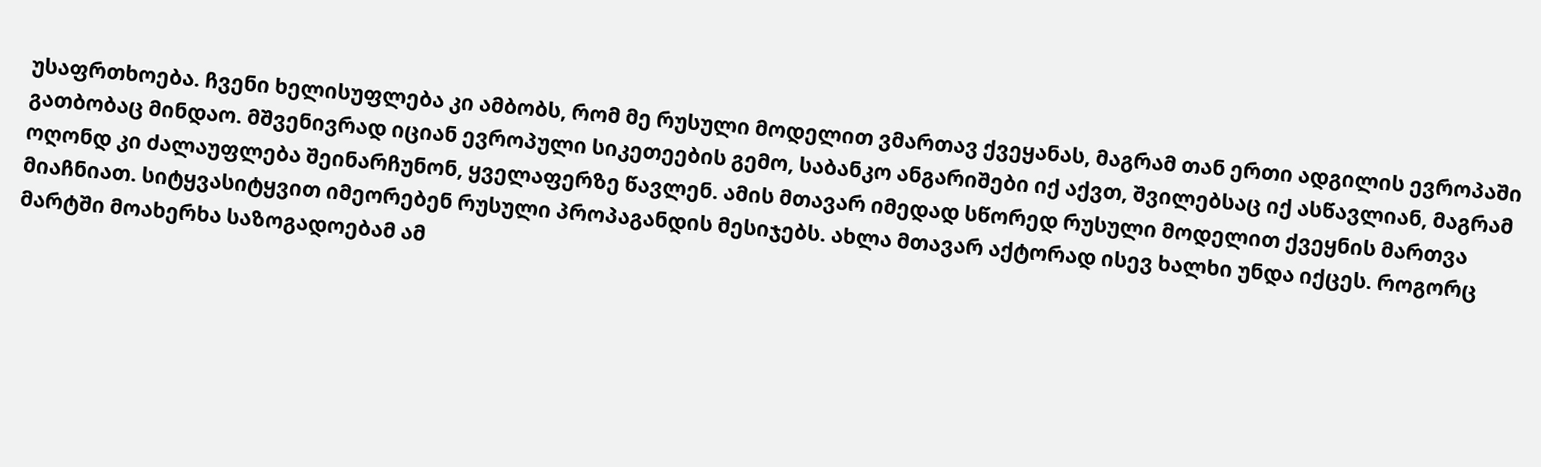უსაფრთხოება. ჩვენი ხელისუფლება კი ამბობს, რომ მე რუსული მოდელით ვმართავ ქვეყანას, მაგრამ თან ერთი ადგილის ევროპაში გათბობაც მინდაო. მშვენივრად იციან ევროპული სიკეთეების გემო, საბანკო ანგარიშები იქ აქვთ, შვილებსაც იქ ასწავლიან, მაგრამ ოღონდ კი ძალაუფლება შეინარჩუნონ, ყველაფერზე წავლენ. ამის მთავარ იმედად სწორედ რუსული მოდელით ქვეყნის მართვა მიაჩნიათ. სიტყვასიტყვით იმეორებენ რუსული პროპაგანდის მესიჯებს. ახლა მთავარ აქტორად ისევ ხალხი უნდა იქცეს. როგორც მარტში მოახერხა საზოგადოებამ ამ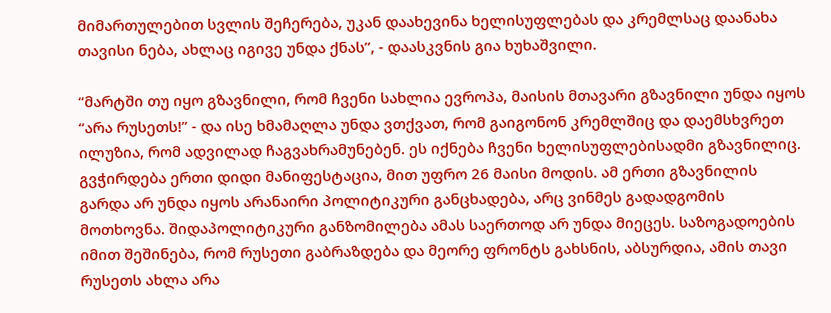მიმართულებით სვლის შეჩერება, უკან დაახევინა ხელისუფლებას და კრემლსაც დაანახა თავისი ნება, ახლაც იგივე უნდა ქნას”, - დაასკვნის გია ხუხაშვილი.

“მარტში თუ იყო გზავნილი, რომ ჩვენი სახლია ევროპა, მაისის მთავარი გზავნილი უნდა იყოს “არა რუსეთს!” - და ისე ხმამაღლა უნდა ვთქვათ, რომ გაიგონონ კრემლშიც და დაემსხვრეთ ილუზია, რომ ადვილად ჩაგვახრამუნებენ. ეს იქნება ჩვენი ხელისუფლებისადმი გზავნილიც. გვჭირდება ერთი დიდი მანიფესტაცია, მით უფრო 26 მაისი მოდის. ამ ერთი გზავნილის გარდა არ უნდა იყოს არანაირი პოლიტიკური განცხადება, არც ვინმეს გადადგომის მოთხოვნა. შიდაპოლიტიკური განზომილება ამას საერთოდ არ უნდა მიეცეს. საზოგადოების იმით შეშინება, რომ რუსეთი გაბრაზდება და მეორე ფრონტს გახსნის, აბსურდია, ამის თავი რუსეთს ახლა არა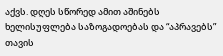აქვს. დღეს სწორედ ამით აშინებს ხელისუფლება საზოგადოებას და “აპრავებს” თავის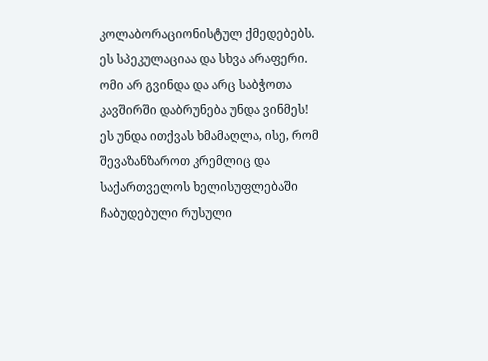კოლაბორაციონისტულ ქმედებებს. ეს სპეკულაციაა და სხვა არაფერი. ომი არ გვინდა და არც საბჭოთა კავშირში დაბრუნება უნდა ვინმეს! ეს უნდა ითქვას ხმამაღლა, ისე, რომ შევაზანზაროთ კრემლიც და საქართველოს ხელისუფლებაში ჩაბუდებული რუსული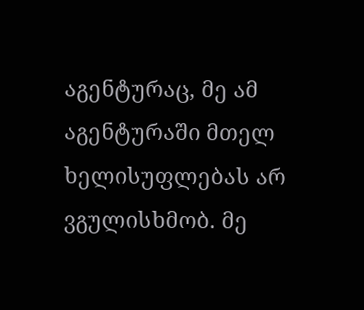აგენტურაც, მე ამ აგენტურაში მთელ ხელისუფლებას არ ვგულისხმობ. მე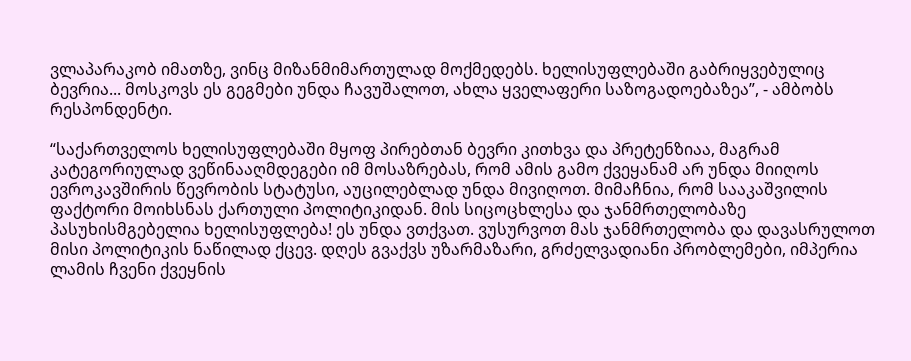ვლაპარაკობ იმათზე, ვინც მიზანმიმართულად მოქმედებს. ხელისუფლებაში გაბრიყვებულიც ბევრია... მოსკოვს ეს გეგმები უნდა ჩავუშალოთ, ახლა ყველაფერი საზოგადოებაზეა”, - ამბობს რესპონდენტი.

“საქართველოს ხელისუფლებაში მყოფ პირებთან ბევრი კითხვა და პრეტენზიაა, მაგრამ კატეგორიულად ვეწინააღმდეგები იმ მოსაზრებას, რომ ამის გამო ქვეყანამ არ უნდა მიიღოს ევროკავშირის წევრობის სტატუსი, აუცილებლად უნდა მივიღოთ. მიმაჩნია, რომ სააკაშვილის ფაქტორი მოიხსნას ქართული პოლიტიკიდან. მის სიცოცხლესა და ჯანმრთელობაზე პასუხისმგებელია ხელისუფლება! ეს უნდა ვთქვათ. ვუსურვოთ მას ჯანმრთელობა და დავასრულოთ მისი პოლიტიკის ნაწილად ქცევ. დღეს გვაქვს უზარმაზარი, გრძელვადიანი პრობლემები, იმპერია ლამის ჩვენი ქვეყნის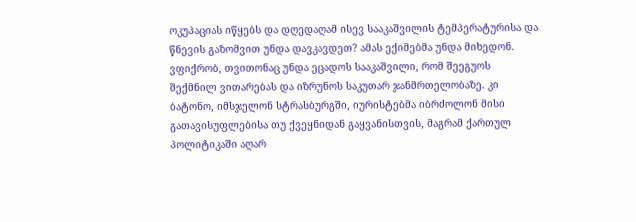ოკუპაციას იწყებს და დღედაღამ ისევ სააკაშვილის ტემპერატურისა და წნევის გაზომვით უნდა დავკავდეთ? ამას ექიმებმა უნდა მიხედონ. ვფიქრობ, თვითონაც უნდა ეცადოს სააკაშვილი, რომ შეეგუოს შექმნილ ვითარებას და იზრუნოს საკუთარ ჯანმრთელობაზე. კი ბატონო, იმსჯელონ სტრასბურგში, იურისტებმა იბრძოლონ მისი გათავისუფლებისა თუ ქვეყნიდან გაყვანისთვის, მაგრამ ქართულ პოლიტიკაში აღარ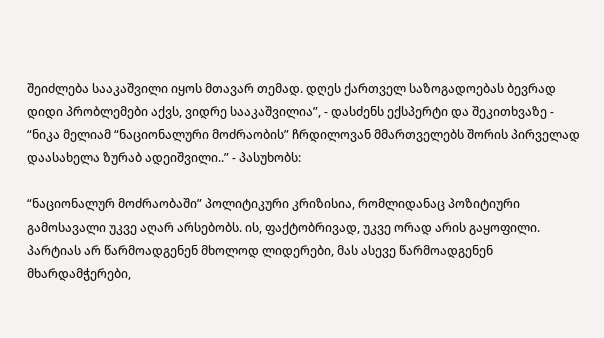შეიძლება სააკაშვილი იყოს მთავარ თემად. დღეს ქართველ საზოგადოებას ბევრად დიდი პრობლემები აქვს, ვიდრე სააკაშვილია”, - დასძენს ექსპერტი და შეკითხვაზე - “ნიკა მელიამ “ნაციონალური მოძრაობის” ჩრდილოვან მმართველებს შორის პირველად დაასახელა ზურაბ ადეიშვილი..” - პასუხობს:

“ნაციონალურ მოძრაობაში” პოლიტიკური კრიზისია, რომლიდანაც პოზიტიური გამოსავალი უკვე აღარ არსებობს. ის, ფაქტობრივად, უკვე ორად არის გაყოფილი. პარტიას არ წარმოადგენენ მხოლოდ ლიდერები, მას ასევე წარმოადგენენ მხარდამჭერები,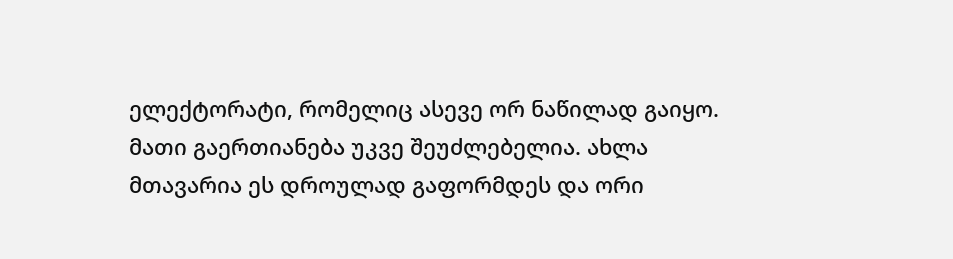ელექტორატი, რომელიც ასევე ორ ნაწილად გაიყო. მათი გაერთიანება უკვე შეუძლებელია. ახლა მთავარია ეს დროულად გაფორმდეს და ორი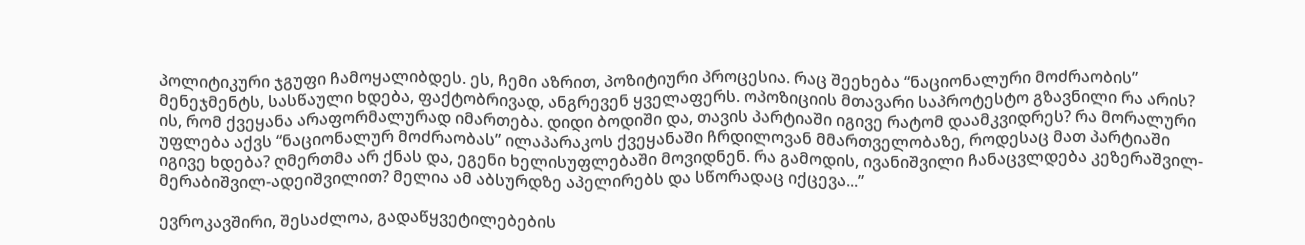პოლიტიკური ჯგუფი ჩამოყალიბდეს. ეს, ჩემი აზრით, პოზიტიური პროცესია. რაც შეეხება “ნაციონალური მოძრაობის” მენეჯმენტს, სასწაული ხდება, ფაქტობრივად, ანგრევენ ყველაფერს. ოპოზიციის მთავარი საპროტესტო გზავნილი რა არის? ის, რომ ქვეყანა არაფორმალურად იმართება. დიდი ბოდიში და, თავის პარტიაში იგივე რატომ დაამკვიდრეს? რა მორალური უფლება აქვს “ნაციონალურ მოძრაობას” ილაპარაკოს ქვეყანაში ჩრდილოვან მმართველობაზე, როდესაც მათ პარტიაში იგივე ხდება? ღმერთმა არ ქნას და, ეგენი ხელისუფლებაში მოვიდნენ. რა გამოდის, ივანიშვილი ჩანაცვლდება კეზერაშვილ-მერაბიშვილ-ადეიშვილით? მელია ამ აბსურდზე აპელირებს და სწორადაც იქცევა...”

ევროკავშირი, შესაძლოა, გადაწყვეტილებების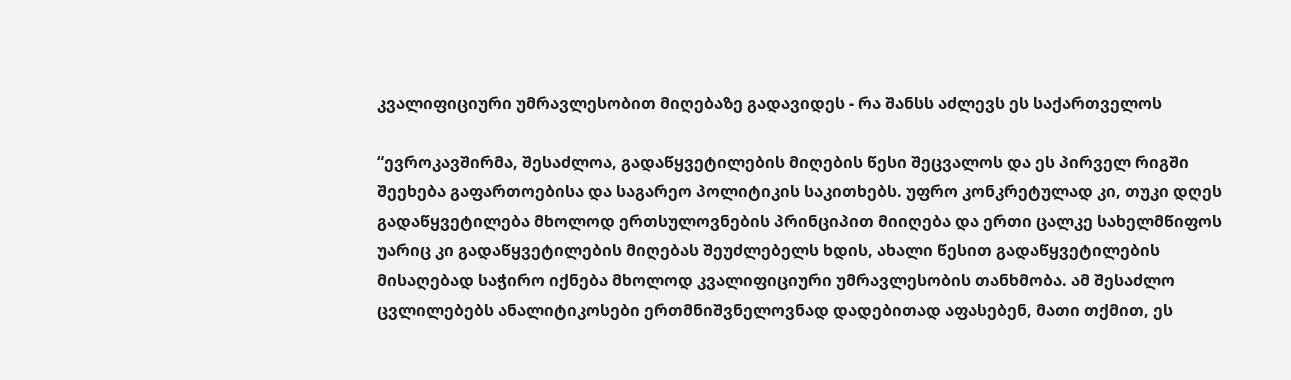კვალიფიციური უმრავლესობით მიღებაზე გადავიდეს - რა შანსს აძლევს ეს საქართველოს

“ევროკავშირმა, შესაძლოა, გადაწყვეტილების მიღების წესი შეცვალოს და ეს პირველ რიგში შეეხება გაფართოებისა და საგარეო პოლიტიკის საკითხებს. უფრო კონკრეტულად კი, თუკი დღეს გადაწყვეტილება მხოლოდ ერთსულოვნების პრინციპით მიიღება და ერთი ცალკე სახელმწიფოს უარიც კი გადაწყვეტილების მიღებას შეუძლებელს ხდის, ახალი წესით გადაწყვეტილების მისაღებად საჭირო იქნება მხოლოდ კვალიფიციური უმრავლესობის თანხმობა. ამ შესაძლო ცვლილებებს ანალიტიკოსები ერთმნიშვნელოვნად დადებითად აფასებენ, მათი თქმით, ეს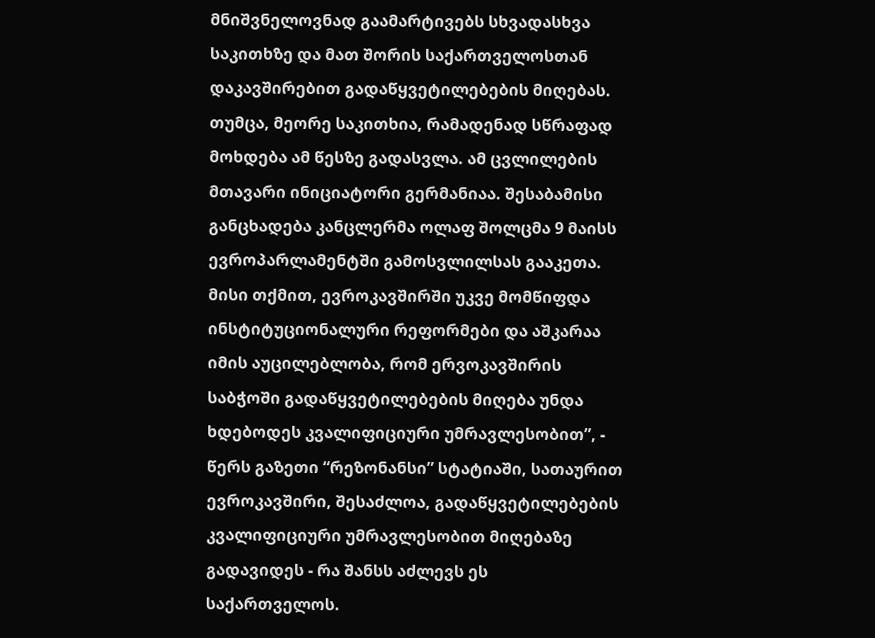მნიშვნელოვნად გაამარტივებს სხვადასხვა საკითხზე და მათ შორის საქართველოსთან დაკავშირებით გადაწყვეტილებების მიღებას. თუმცა, მეორე საკითხია, რამადენად სწრაფად მოხდება ამ წესზე გადასვლა. ამ ცვლილების მთავარი ინიციატორი გერმანიაა. შესაბამისი განცხადება კანცლერმა ოლაფ შოლცმა 9 მაისს ევროპარლამენტში გამოსვლილსას გააკეთა. მისი თქმით, ევროკავშირში უკვე მომწიფდა ინსტიტუციონალური რეფორმები და აშკარაა იმის აუცილებლობა, რომ ერვოკავშირის საბჭოში გადაწყვეტილებების მიღება უნდა ხდებოდეს კვალიფიციური უმრავლესობით”, - წერს გაზეთი “რეზონანსი” სტატიაში, სათაურით ევროკავშირი, შესაძლოა, გადაწყვეტილებების კვალიფიციური უმრავლესობით მიღებაზე გადავიდეს - რა შანსს აძლევს ეს საქართველოს.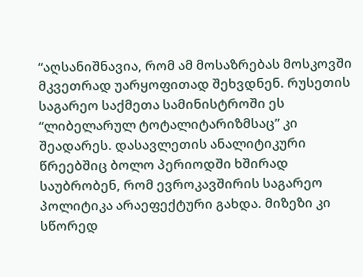“აღსანიშნავია, რომ ამ მოსაზრებას მოსკოვში მკვეთრად უარყოფითად შეხვდნენ. რუსეთის საგარეო საქმეთა სამინისტროში ეს “ლიბელარულ ტოტალიტარიზმსაც” კი შეადარეს. დასავლეთის ანალიტიკური წრეებშიც ბოლო პერიოდში ხშირად საუბრობენ, რომ ევროკავშირის საგარეო პოლიტიკა არაეფექტური გახდა. მიზეზი კი სწორედ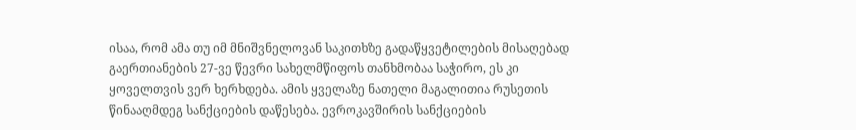ისაა, რომ ამა თუ იმ მნიშვნელოვან საკითხზე გადაწყვეტილების მისაღებად გაერთიანების 27-ვე წევრი სახელმწიფოს თანხმობაა საჭირო, ეს კი ყოველთვის ვერ ხერხდება. ამის ყველაზე ნათელი მაგალითია რუსეთის წინააღმდეგ სანქციების დაწესება. ევროკავშირის სანქციების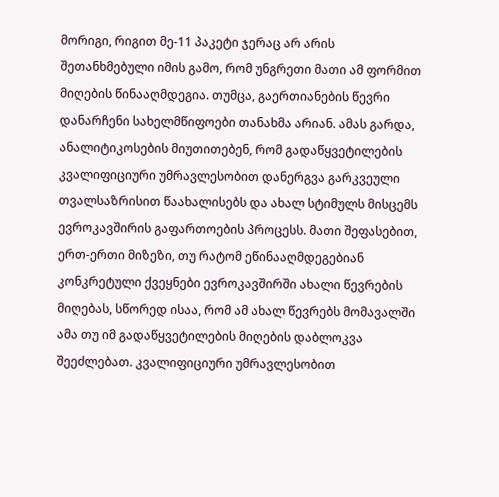მორიგი, რიგით მე-11 პაკეტი ჯერაც არ არის შეთანხმებული იმის გამო, რომ უნგრეთი მათი ამ ფორმით მიღების წინააღმდეგია. თუმცა, გაერთიანების წევრი დანარჩენი სახელმწიფოები თანახმა არიან. ამას გარდა, ანალიტიკოსების მიუთითებენ, რომ გადაწყვეტილების კვალიფიციური უმრავლესობით დანერგვა გარკვეული თვალსაზრისით წაახალისებს და ახალ სტიმულს მისცემს ევროკავშირის გაფართოების პროცესს. მათი შეფასებით, ერთ-ერთი მიზეზი, თუ რატომ ეწინააღმდეგებიან კონკრეტული ქვეყნები ევროკავშირში ახალი წევრების მიღებას, სწორედ ისაა, რომ ამ ახალ წევრებს მომავალში ამა თუ იმ გადაწყვეტილების მიღების დაბლოკვა შეეძლებათ. კვალიფიციური უმრავლესობით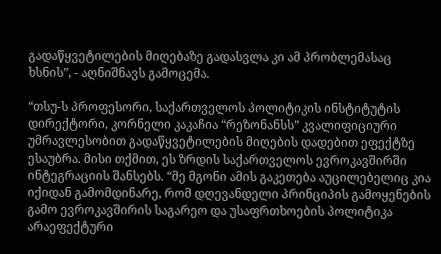გადაწყვეტილების მიღებაზე გადასვლა კი ამ პრობლემასაც ხსნის”, - აღნიშნავს გამოცემა.

“თსუ-ს პროფესორი, საქართველოს პოლიტიკის ინსტიტუტის დირექტორი, კორნელი კაკაჩია “რეზონანსს” კვალიფიციური უმრავლესობით გადაწყვეტილების მიღების დადებით ეფექტზე ესაუბრა. მისი თქმით, ეს ზრდის საქართველოს ევროკავშირში ინტეგრაციის შანსებს. “მე მგონი ამის გაკეთება აუცილებელიც კია იქიდან გამომდინარე, რომ დღევანდელი პრინციპის გამოყენების გამო ევროკავშირის საგარეო და უსაფრთხოების პოლიტიკა არაეფექტური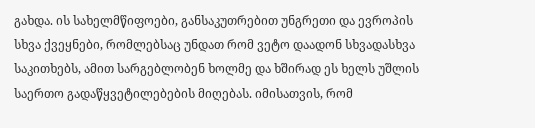გახდა. ის სახელმწიფოები, განსაკუთრებით უნგრეთი და ევროპის სხვა ქვეყნები, რომლებსაც უნდათ რომ ვეტო დაადონ სხვადასხვა საკითხებს, ამით სარგებლობენ ხოლმე და ხშირად ეს ხელს უშლის საერთო გადაწყვეტილებების მიღებას. იმისათვის, რომ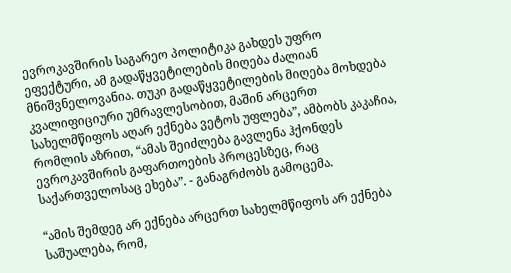ევროკავშირის საგარეო პოლიტიკა გახდეს უფრო ეფექტური, ამ გადაწყვეტილების მიღება ძალიან მნიშვნელოვანია. თუკი გადაწყვეტილების მიღება მოხდება კვალიფიციური უმრავლესობით, მაშინ არცერთ სახელმწიფოს აღარ ექნება ვეტოს უფლება”, ამბობს კაკაჩია, რომლის აზრით, “ამას შეიძლება გავლენა ჰქონდეს ევროკავშირის გაფართოების პროცესზეც, რაც საქართველოსაც ეხება”. - განაგრძობს გამოცემა.

“ამის შემდეგ არ ექნება არცერთ სახელმწიფოს არ ექნება საშუალება, რომ,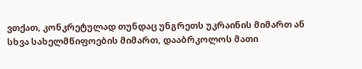ვთქათ, კონკრეტულად თუნდაც უნგრეთს უკრაინის მიმართ ან სხვა სახელმწიფოების მიმართ, დააბრკოლოს მათი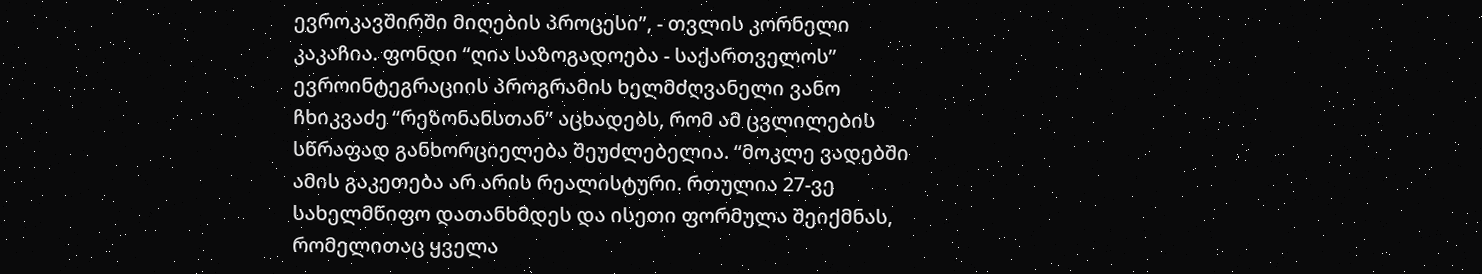ევროკავშირში მიღების პროცესი”, - თვლის კორნელი კაკაჩია. ფონდი “ღია საზოგადოება - საქართველოს” ევროინტეგრაციის პროგრამის ხელმძღვანელი ვანო ჩხიკვაძე “რეზონანსთან” აცხადებს, რომ ამ ცვლილების სწრაფად განხორციელება შეუძლებელია. “მოკლე ვადებში ამის გაკეთება არ არის რეალისტური. რთულია 27-ვე სახელმწიფო დათანხმდეს და ისეთი ფორმულა შეიქმნას, რომელითაც ყველა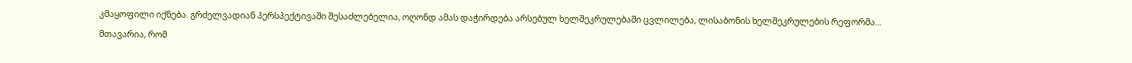კმაყოფილი იქნება. გრძელვადიან პერსპექტივაში შესაძლებელია, ოღონდ ამას დაჭირდება არსებულ ხელშეკრულებაში ცვლილება, ლისაბონის ხელშეკრულების რეფორმა... მთავარია, რომ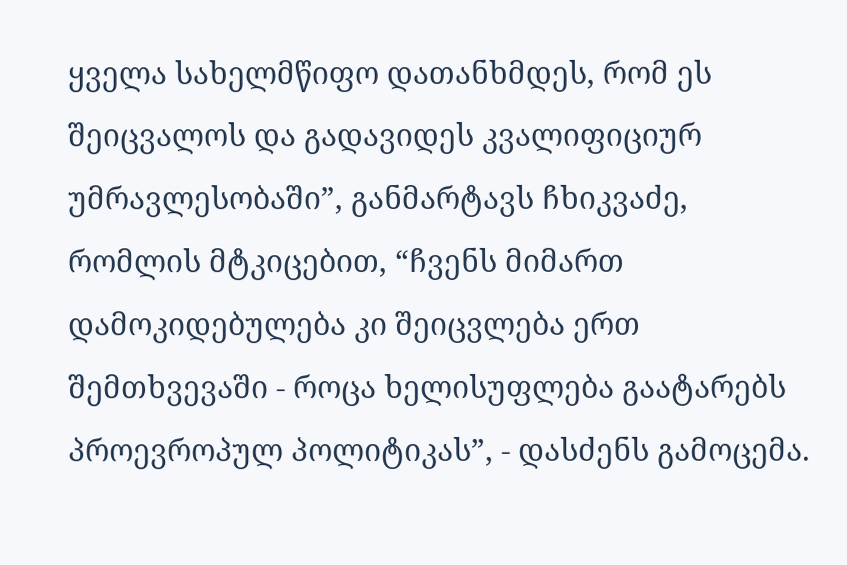ყველა სახელმწიფო დათანხმდეს, რომ ეს შეიცვალოს და გადავიდეს კვალიფიციურ უმრავლესობაში”, განმარტავს ჩხიკვაძე, რომლის მტკიცებით, “ჩვენს მიმართ დამოკიდებულება კი შეიცვლება ერთ შემთხვევაში - როცა ხელისუფლება გაატარებს პროევროპულ პოლიტიკას”, - დასძენს გამოცემა.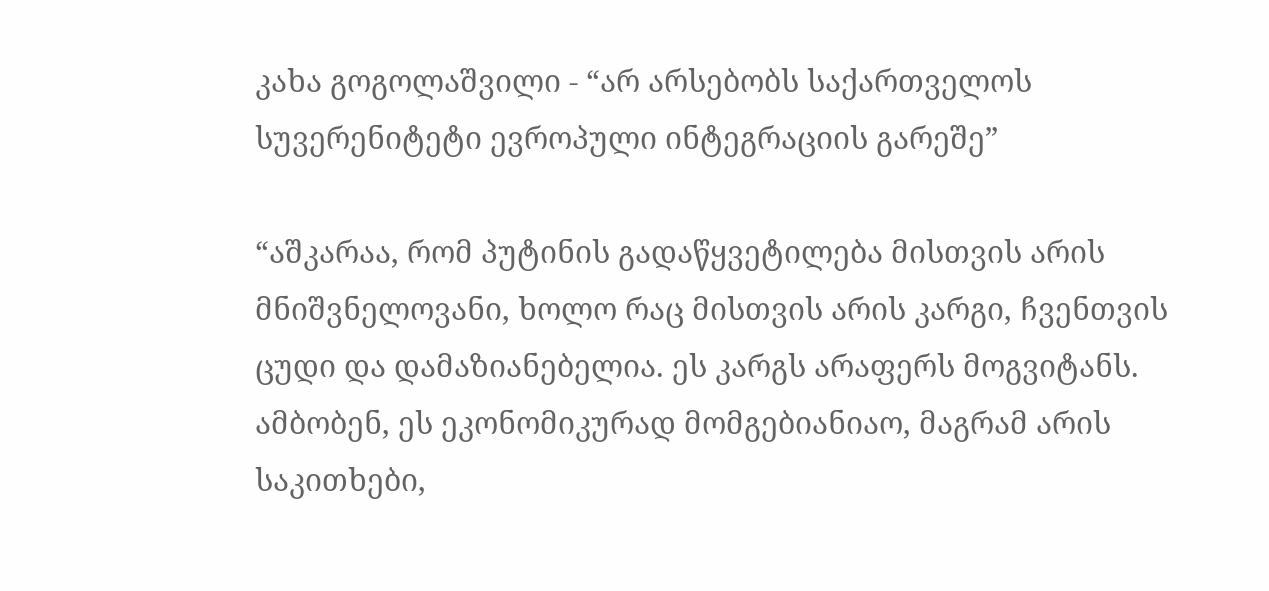კახა გოგოლაშვილი - “არ არსებობს საქართველოს სუვერენიტეტი ევროპული ინტეგრაციის გარეშე”

“აშკარაა, რომ პუტინის გადაწყვეტილება მისთვის არის მნიშვნელოვანი, ხოლო რაც მისთვის არის კარგი, ჩვენთვის ცუდი და დამაზიანებელია. ეს კარგს არაფერს მოგვიტანს. ამბობენ, ეს ეკონომიკურად მომგებიანიაო, მაგრამ არის საკითხები,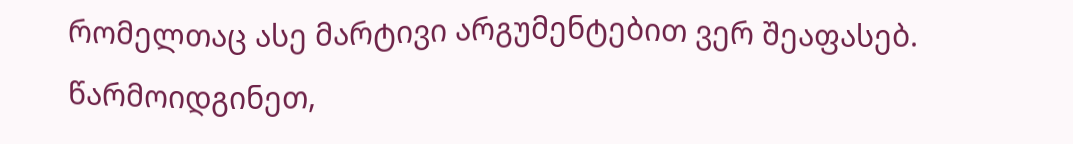რომელთაც ასე მარტივი არგუმენტებით ვერ შეაფასებ. წარმოიდგინეთ,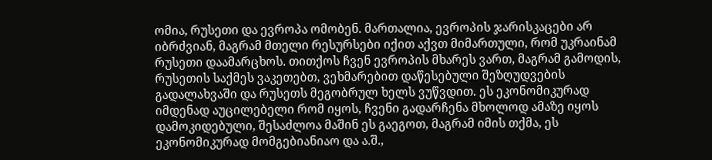ომია, რუსეთი და ევროპა ომობენ. მართალია, ევროპის ჯარისკაცები არ იბრძვიან, მაგრამ მთელი რესურსები იქით აქვთ მიმართული, რომ უკრაინამ რუსეთი დაამარცხოს. თითქოს ჩვენ ევროპის მხარეს ვართ, მაგრამ გამოდის, რუსეთის საქმეს ვაკეთებთ, ვეხმარებით დაწესებული შეზღუდვების გადალახვაში და რუსეთს მეგობრულ ხელს ვუწვდით. ეს ეკონომიკურად იმდენად აუცილებელი რომ იყოს, ჩვენი გადარჩენა მხოლოდ ამაზე იყოს დამოკიდებული, შესაძლოა მაშინ ეს გაეგოთ, მაგრამ იმის თქმა, ეს ეკონომიკურად მომგებიანიაო და ა.შ.,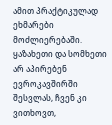ამით პრაქტიკულად ეხმარები მოძლიერებაში. ყაზახეთი და სომხეთი არ აპირებენ ევროკავშირში შესვლას, ჩვენ კი ვითხოვთ,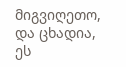მიგვიღეთო, და ცხადია, ეს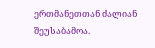ერთმანეთთან ძალიან შეუსაბამოა.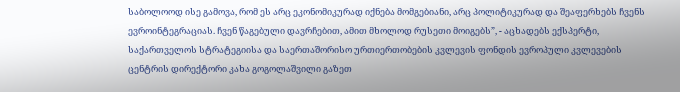საბოლოოდ ისე გამოვა, რომ ეს არც ეკონომიკურად იქნება მომგებიანი, არც პოლიტიკურად და შეაფერხებს ჩვენს ევროინტეგრაციას. ჩვენ წაგებული დავრჩებით, ამით მხოლოდ რუსეთი მოიგებს”, - აცხადებს ექსპერტი, საქართველოს სტრატეგიისა და საერთაშორისო ურთიერთობების კვლევის ფონდის ევროპული კვლევების ცენტრის დირექტორი კახა გოგოლაშვილი გაზეთ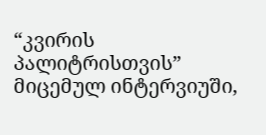“კვირის პალიტრისთვის” მიცემულ ინტერვიუში,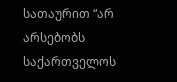სათაურით “არ არსებობს საქართველოს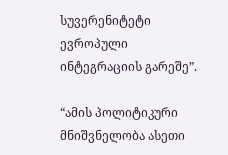სუვერენიტეტი ევროპული ინტეგრაციის გარეშე”.

“ამის პოლიტიკური მნიშვნელობა ასეთი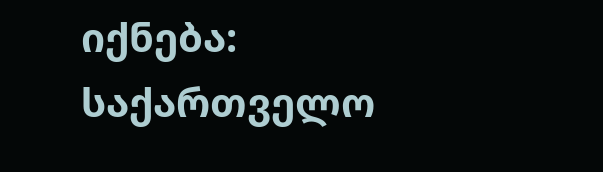იქნება: საქართველო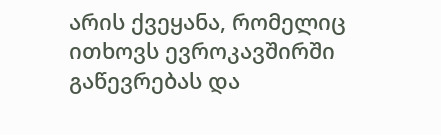არის ქვეყანა, რომელიც ითხოვს ევროკავშირში გაწევრებას და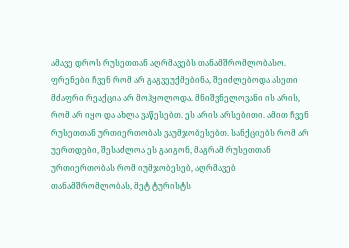ამავე დროს რუსეთთან აღრმავებს თანამშრომლობასო. ფრენები ჩვენ რომ არ გაგვეუქმებინა, შეიძლებოდა ასეთი მძაფრი რეაქცია არ მოჰყოლოდა. მნიშვნელოვანი ის არის, რომ არ იყო და ახლა ვაწესებთ. ეს არის არსებითი. ამით ჩვენ რუსეთთან ურთიერთობას ვაუმჯობესებთ. სანქციებს რომ არ უერთდები, შესაძლოა ეს გაიგონ, მაგრამ რუსეთთან ურთიერთობას რომ იუმჯობესებ, აღრმავებ თანამშრომლობას, მეტ ტურისტს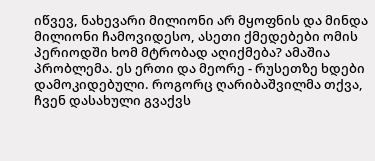იწვევ, ნახევარი მილიონი არ მყოფნის და მინდა მილიონი ჩამოვიდესო, ასეთი ქმედებები ომის პერიოდში ხომ მტრობად აღიქმება? ამაშია პრობლემა. ეს ერთი და მეორე - რუსეთზე ხდები დამოკიდებული. როგორც ღარიბაშვილმა თქვა, ჩვენ დასახული გვაქვს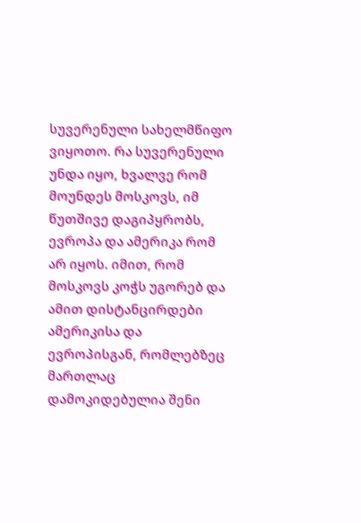სუვერენული სახელმწიფო ვიყოთო. რა სუვერენული უნდა იყო, ხვალვე რომ მოუნდეს მოსკოვს, იმ წუთშივე დაგიპყრობს, ევროპა და ამერიკა რომ არ იყოს. იმით, რომ მოსკოვს კოჭს უგორებ და ამით დისტანცირდები ამერიკისა და ევროპისგან, რომლებზეც მართლაც დამოკიდებულია შენი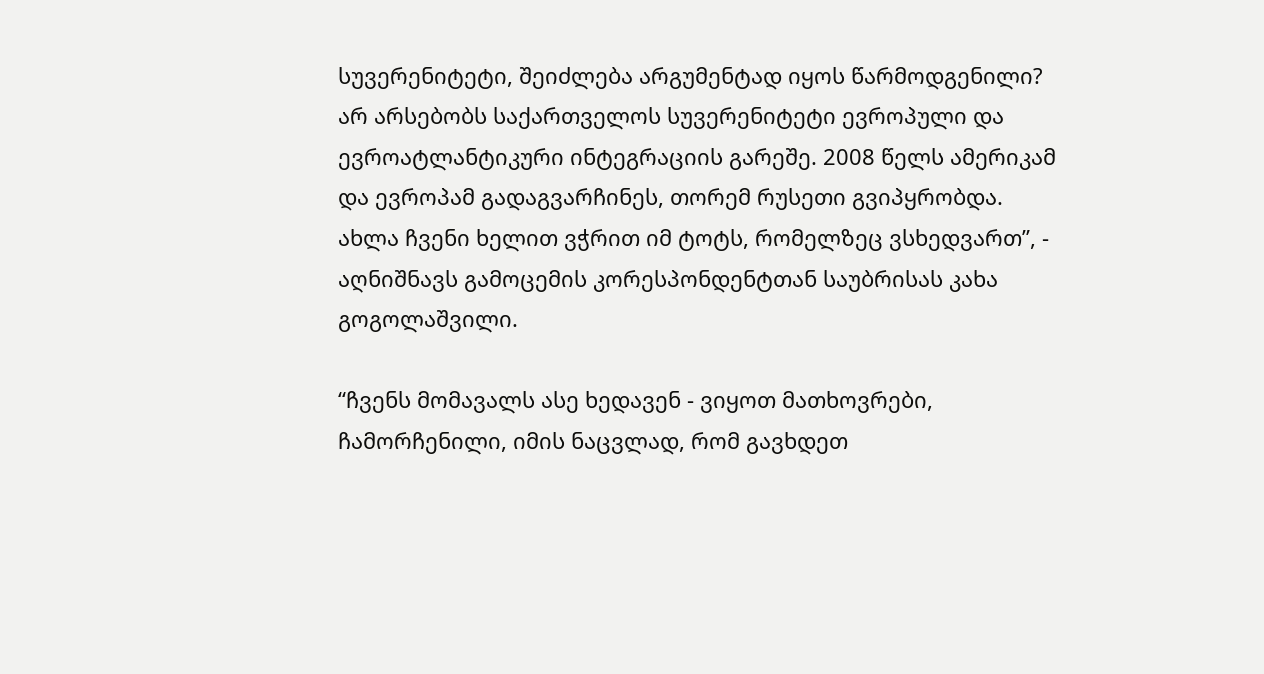სუვერენიტეტი, შეიძლება არგუმენტად იყოს წარმოდგენილი? არ არსებობს საქართველოს სუვერენიტეტი ევროპული და ევროატლანტიკური ინტეგრაციის გარეშე. 2008 წელს ამერიკამ და ევროპამ გადაგვარჩინეს, თორემ რუსეთი გვიპყრობდა. ახლა ჩვენი ხელით ვჭრით იმ ტოტს, რომელზეც ვსხედვართ”, - აღნიშნავს გამოცემის კორესპონდენტთან საუბრისას კახა გოგოლაშვილი.

“ჩვენს მომავალს ასე ხედავენ - ვიყოთ მათხოვრები, ჩამორჩენილი, იმის ნაცვლად, რომ გავხდეთ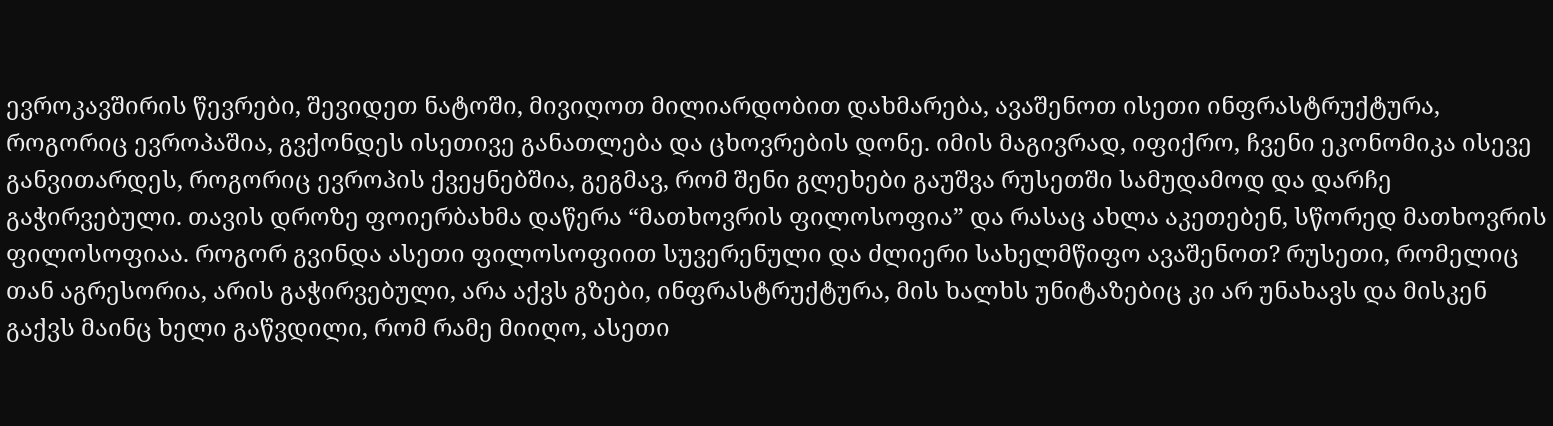ევროკავშირის წევრები, შევიდეთ ნატოში, მივიღოთ მილიარდობით დახმარება, ავაშენოთ ისეთი ინფრასტრუქტურა, როგორიც ევროპაშია, გვქონდეს ისეთივე განათლება და ცხოვრების დონე. იმის მაგივრად, იფიქრო, ჩვენი ეკონომიკა ისევე განვითარდეს, როგორიც ევროპის ქვეყნებშია, გეგმავ, რომ შენი გლეხები გაუშვა რუსეთში სამუდამოდ და დარჩე გაჭირვებული. თავის დროზე ფოიერბახმა დაწერა “მათხოვრის ფილოსოფია” და რასაც ახლა აკეთებენ, სწორედ მათხოვრის ფილოსოფიაა. როგორ გვინდა ასეთი ფილოსოფიით სუვერენული და ძლიერი სახელმწიფო ავაშენოთ? რუსეთი, რომელიც თან აგრესორია, არის გაჭირვებული, არა აქვს გზები, ინფრასტრუქტურა, მის ხალხს უნიტაზებიც კი არ უნახავს და მისკენ გაქვს მაინც ხელი გაწვდილი, რომ რამე მიიღო, ასეთი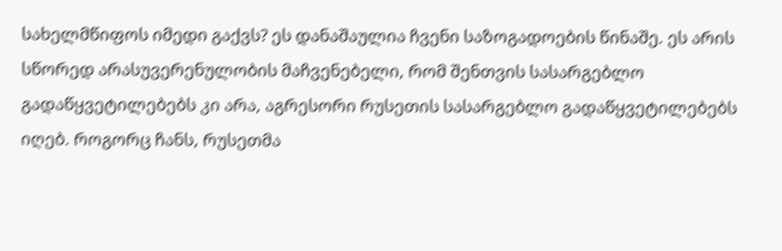სახელმწიფოს იმედი გაქვს? ეს დანაშაულია ჩვენი საზოგადოების წინაშე. ეს არის სწორედ არასუვერენულობის მაჩვენებელი, რომ შენთვის სასარგებლო გადაწყვეტილებებს კი არა, აგრესორი რუსეთის სასარგებლო გადაწყვეტილებებს იღებ. როგორც ჩანს, რუსეთმა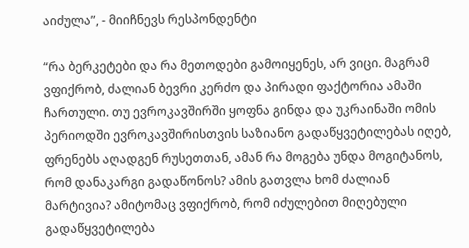აიძულა”, - მიიჩნევს რესპონდენტი

“რა ბერკეტები და რა მეთოდები გამოიყენეს, არ ვიცი. მაგრამ ვფიქრობ, ძალიან ბევრი კერძო და პირადი ფაქტორია ამაში ჩართული. თუ ევროკავშირში ყოფნა გინდა და უკრაინაში ომის პერიოდში ევროკავშირისთვის საზიანო გადაწყვეტილებას იღებ, ფრენებს აღადგენ რუსეთთან, ამან რა მოგება უნდა მოგიტანოს, რომ დანაკარგი გადაწონოს? ამის გათვლა ხომ ძალიან მარტივია? ამიტომაც ვფიქრობ, რომ იძულებით მიღებული გადაწყვეტილება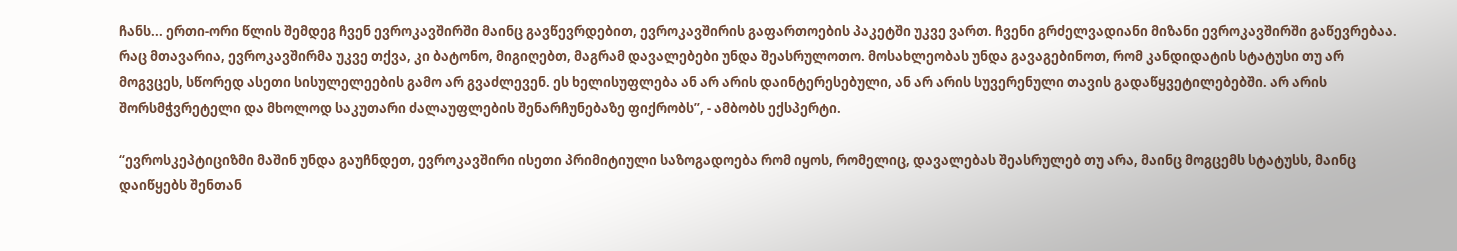ჩანს... ერთი-ორი წლის შემდეგ ჩვენ ევროკავშირში მაინც გავწევრდებით, ევროკავშირის გაფართოების პაკეტში უკვე ვართ. ჩვენი გრძელვადიანი მიზანი ევროკავშირში გაწევრებაა. რაც მთავარია, ევროკავშირმა უკვე თქვა, კი ბატონო, მიგიღებთ, მაგრამ დავალებები უნდა შეასრულოთო. მოსახლეობას უნდა გავაგებინოთ, რომ კანდიდატის სტატუსი თუ არ მოგვცეს, სწორედ ასეთი სისულელეების გამო არ გვაძლევენ. ეს ხელისუფლება ან არ არის დაინტერესებული, ან არ არის სუვერენული თავის გადაწყვეტილებებში. არ არის შორსმჭვრეტელი და მხოლოდ საკუთარი ძალაუფლების შენარჩუნებაზე ფიქრობს”, - ამბობს ექსპერტი.

“ევროსკეპტიციზმი მაშინ უნდა გაუჩნდეთ, ევროკავშირი ისეთი პრიმიტიული საზოგადოება რომ იყოს, რომელიც, დავალებას შეასრულებ თუ არა, მაინც მოგცემს სტატუსს, მაინც დაიწყებს შენთან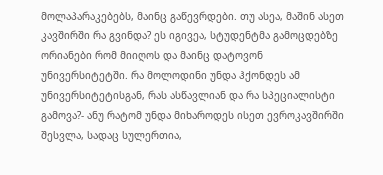მოლაპარაკებებს, მაინც გაწევრდები. თუ ასეა, მაშინ ასეთ კავშირში რა გვინდა? ეს იგივეა, სტუდენტმა გამოცდებზე ორიანები რომ მიიღოს და მაინც დატოვონ უნივერსიტეტში. რა მოლოდინი უნდა ჰქონდეს ამ უნივერსიტეტისგან, რას ასწავლიან და რა სპეციალისტი გამოვა?- ანუ რატომ უნდა მიხაროდეს ისეთ ევროკავშირში შესვლა, სადაც სულერთია,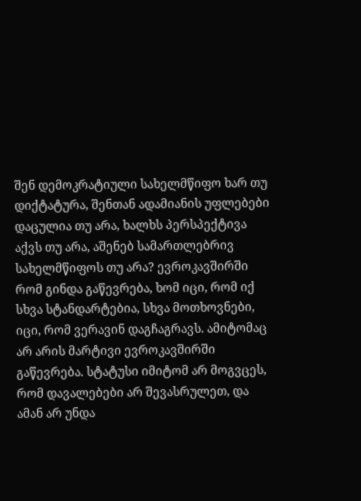შენ დემოკრატიული სახელმწიფო ხარ თუ დიქტატურა, შენთან ადამიანის უფლებები დაცულია თუ არა, ხალხს პერსპექტივა აქვს თუ არა, აშენებ სამართლებრივ სახელმწიფოს თუ არა? ევროკავშირში რომ გინდა გაწევრება, ხომ იცი, რომ იქ სხვა სტანდარტებია, სხვა მოთხოვნები, იცი, რომ ვერავინ დაგჩაგრავს. ამიტომაც არ არის მარტივი ევროკავშირში გაწევრება. სტატუსი იმიტომ არ მოგვცეს, რომ დავალებები არ შევასრულეთ, და ამან არ უნდა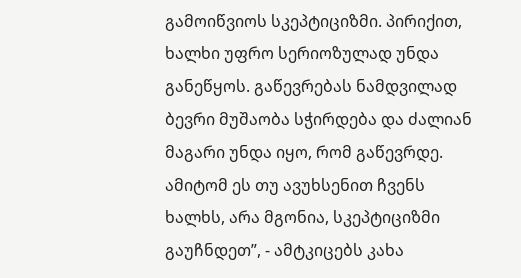გამოიწვიოს სკეპტიციზმი. პირიქით, ხალხი უფრო სერიოზულად უნდა განეწყოს. გაწევრებას ნამდვილად ბევრი მუშაობა სჭირდება და ძალიან მაგარი უნდა იყო, რომ გაწევრდე. ამიტომ ეს თუ ავუხსენით ჩვენს ხალხს, არა მგონია, სკეპტიციზმი გაუჩნდეთ”, - ამტკიცებს კახა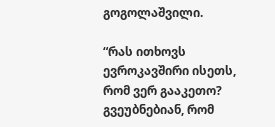გოგოლაშვილი.

“რას ითხოვს ევროკავშირი ისეთს, რომ ვერ გააკეთო? გვეუბნებიან, რომ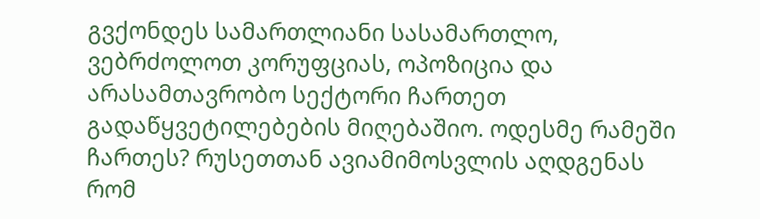გვქონდეს სამართლიანი სასამართლო, ვებრძოლოთ კორუფციას, ოპოზიცია და არასამთავრობო სექტორი ჩართეთ გადაწყვეტილებების მიღებაშიო. ოდესმე რამეში ჩართეს? რუსეთთან ავიამიმოსვლის აღდგენას რომ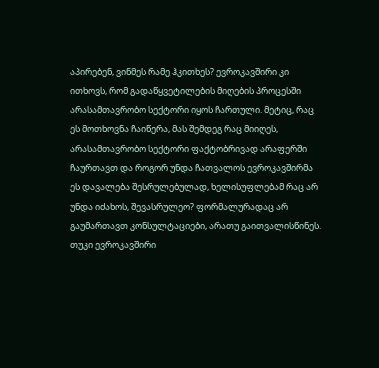აპირებენ, ვინმეს რამე ჰკითხეს? ევროკავშირი კი ითხოვს, რომ გადაწყვეტილების მიღების პროცესში არასამთავრობო სექტორი იყოს ჩართული. მეტიც, რაც ეს მოთხოვნა ჩაიწერა, მას შემდეგ რაც მიიღეს, არასამთავრობო სექტორი ფაქტობრივად არაფერში ჩაურთავთ და როგორ უნდა ჩათვალოს ევროკავშირმა ეს დავალება შესრულებულად, ხელისუფლებამ რაც არ უნდა იძახოს, შევასრულეო? ფორმალურადაც არ გაუმართავთ კონსულტაციები, არათუ გაითვალისწინეს. თუკი ევროკავშირი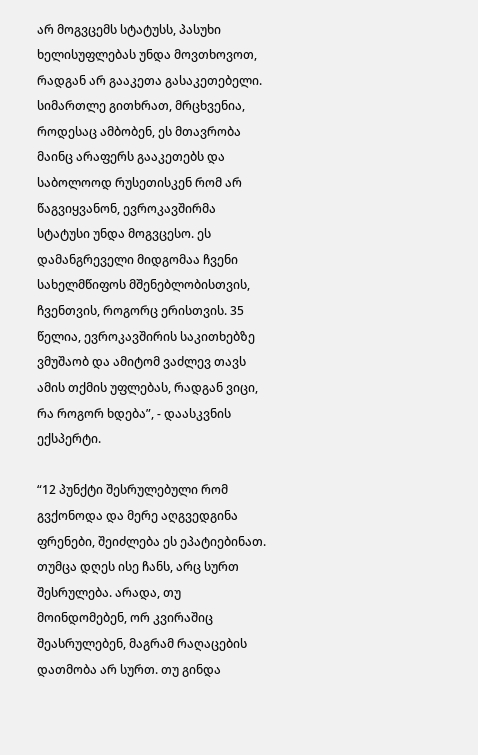არ მოგვცემს სტატუსს, პასუხი ხელისუფლებას უნდა მოვთხოვოთ, რადგან არ გააკეთა გასაკეთებელი. სიმართლე გითხრათ, მრცხვენია, როდესაც ამბობენ, ეს მთავრობა მაინც არაფერს გააკეთებს და საბოლოოდ რუსეთისკენ რომ არ წაგვიყვანონ, ევროკავშირმა სტატუსი უნდა მოგვცესო. ეს დამანგრეველი მიდგომაა ჩვენი სახელმწიფოს მშენებლობისთვის, ჩვენთვის, როგორც ერისთვის. 35 წელია, ევროკავშირის საკითხებზე ვმუშაობ და ამიტომ ვაძლევ თავს ამის თქმის უფლებას, რადგან ვიცი, რა როგორ ხდება”, - დაასკვნის ექსპერტი.

“12 პუნქტი შესრულებული რომ გვქონოდა და მერე აღგვედგინა ფრენები, შეიძლება ეს ეპატიებინათ. თუმცა დღეს ისე ჩანს, არც სურთ შესრულება. არადა, თუ მოინდომებენ, ორ კვირაშიც შეასრულებენ, მაგრამ რაღაცების დათმობა არ სურთ. თუ გინდა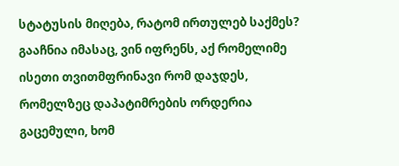სტატუსის მიღება, რატომ ირთულებ საქმეს? გააჩნია იმასაც, ვინ იფრენს, აქ რომელიმე ისეთი თვითმფრინავი რომ დაჯდეს, რომელზეც დაპატიმრების ორდერია გაცემული, ხომ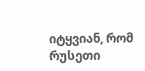იტყვიან, რომ რუსეთი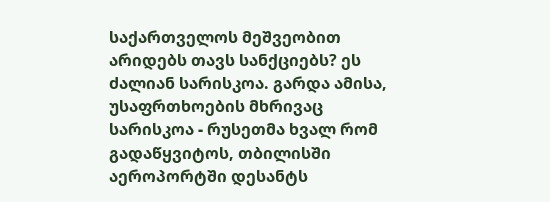საქართველოს მეშვეობით არიდებს თავს სანქციებს? ეს ძალიან სარისკოა. გარდა ამისა, უსაფრთხოების მხრივაც სარისკოა - რუსეთმა ხვალ რომ გადაწყვიტოს, თბილისში აეროპორტში დესანტს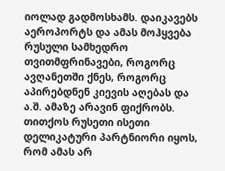იოლად გადმოსხამს. დაიკავებს აეროპორტს და ამას მოჰყვება რუსული სამხედრო თვითმფრინავები, როგორც ავღანეთში ქნეს, როგორც აპირებდნენ კიევის აღებას და ა.შ. ამაზე არავინ ფიქრობს. თითქოს რუსეთი ისეთი დელიკატური პარტნიორი იყოს, რომ ამას არ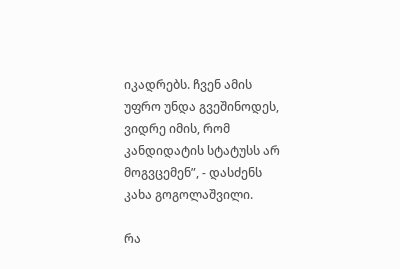იკადრებს. ჩვენ ამის უფრო უნდა გვეშინოდეს, ვიდრე იმის, რომ კანდიდატის სტატუსს არ მოგვცემენ”, - დასძენს კახა გოგოლაშვილი.

რა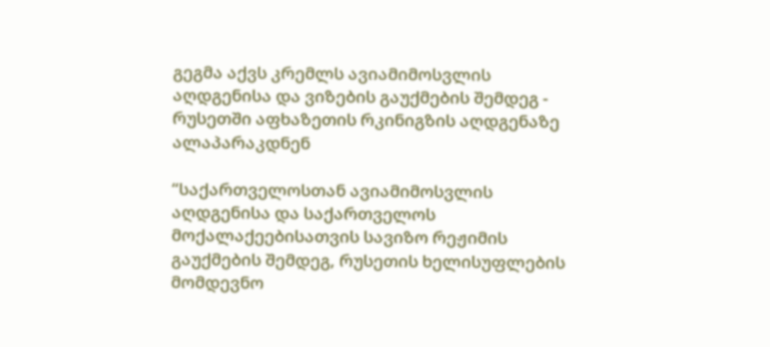გეგმა აქვს კრემლს ავიამიმოსვლის აღდგენისა და ვიზების გაუქმების შემდეგ - რუსეთში აფხაზეთის რკინიგზის აღდგენაზე ალაპარაკდნენ

“საქართველოსთან ავიამიმოსვლის აღდგენისა და საქართველოს მოქალაქეებისათვის სავიზო რეჟიმის გაუქმების შემდეგ, რუსეთის ხელისუფლების მომდევნო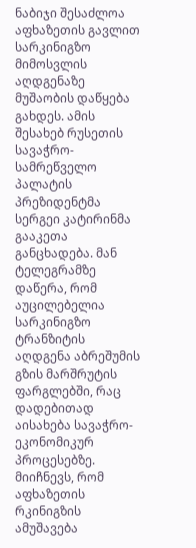ნაბიჯი შესაძლოა აფხაზეთის გავლით სარკინიგზო მიმოსვლის აღდგენაზე მუშაობის დაწყება გახდეს. ამის შესახებ რუსეთის სავაჭრო-სამრეწველო პალატის პრეზიდენტმა სერგეი კატირინმა გააკეთა განცხადება. მან ტელეგრამზე დაწერა, რომ აუცილებელია სარკინიგზო ტრანზიტის აღდგენა აბრეშუმის გზის მარშრუტის ფარგლებში, რაც დადებითად აისახება სავაჭრო-ეკონომიკურ პროცესებზე. მიიჩნევს, რომ აფხაზეთის რკინიგზის ამუშავება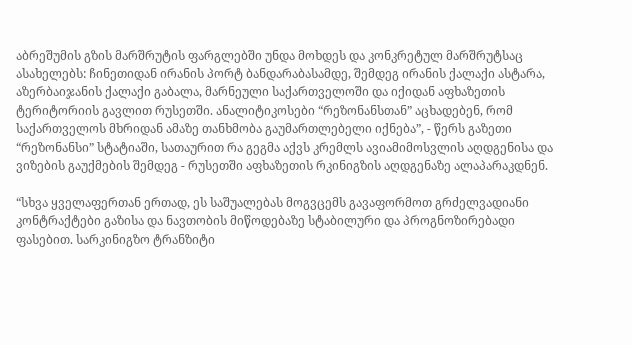აბრეშუმის გზის მარშრუტის ფარგლებში უნდა მოხდეს და კონკრეტულ მარშრუტსაც ასახელებს: ჩინეთიდან ირანის პორტ ბანდარაბასამდე, შემდეგ ირანის ქალაქი ასტარა, აზერბაიჯანის ქალაქი გაბალა, მარნეული საქართველოში და იქიდან აფხაზეთის ტერიტორიის გავლით რუსეთში. ანალიტიკოსები “რეზონანსთან” აცხადებენ, რომ საქართველოს მხრიდან ამაზე თანხმობა გაუმართლებელი იქნება”, - წერს გაზეთი “რეზონანსი” სტატიაში, სათაურით რა გეგმა აქვს კრემლს ავიამიმოსვლის აღდგენისა და ვიზების გაუქმების შემდეგ - რუსეთში აფხაზეთის რკინიგზის აღდგენაზე ალაპარაკდნენ.

“სხვა ყველაფერთან ერთად, ეს საშუალებას მოგვცემს გავაფორმოთ გრძელვადიანი კონტრაქტები გაზისა და ნავთობის მიწოდებაზე სტაბილური და პროგნოზირებადი ფასებით. სარკინიგზო ტრანზიტი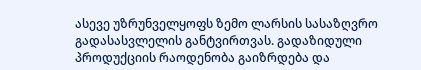ასევე უზრუნველყოფს ზემო ლარსის სასაზღვრო გადასასვლელის განტვირთვას. გადაზიდული პროდუქციის რაოდენობა გაიზრდება და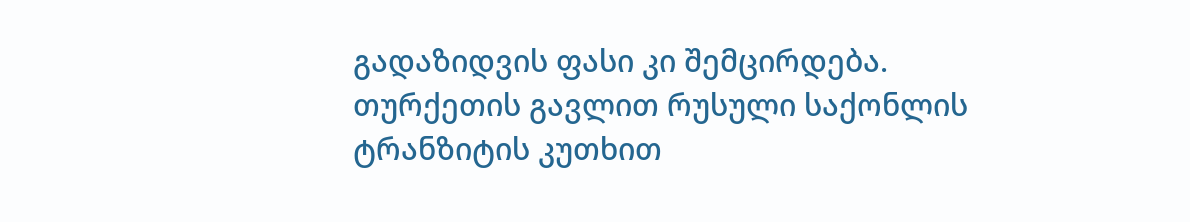გადაზიდვის ფასი კი შემცირდება. თურქეთის გავლით რუსული საქონლის ტრანზიტის კუთხით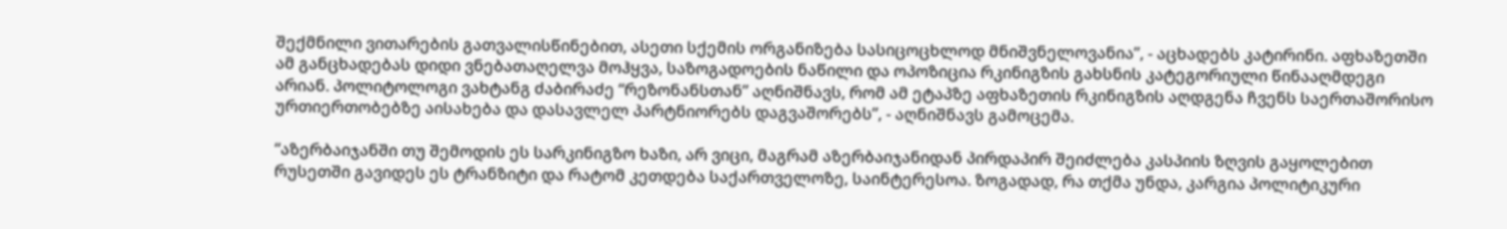შექმნილი ვითარების გათვალისწინებით, ასეთი სქემის ორგანიზება სასიცოცხლოდ მნიშვნელოვანია”, - აცხადებს კატირინი. აფხაზეთში ამ განცხადებას დიდი ვნებათაღელვა მოჰყვა, საზოგადოების ნაწილი და ოპოზიცია რკინიგზის გახსნის კატეგორიული წინააღმდეგი არიან. პოლიტოლოგი ვახტანგ ძაბირაძე “რეზონანსთან” აღნიშნავს, რომ ამ ეტაპზე აფხაზეთის რკინიგზის აღდგენა ჩვენს საერთაშორისო ურთიერთობებზე აისახება და დასავლელ პარტნიორებს დაგვაშორებს”, - აღნიშნავს გამოცემა.

“აზერბაიჯანში თუ შემოდის ეს სარკინიგზო ხაზი, არ ვიცი, მაგრამ აზერბაიჯანიდან პირდაპირ შეიძლება კასპიის ზღვის გაყოლებით რუსეთში გავიდეს ეს ტრანზიტი და რატომ კეთდება საქართველოზე, საინტერესოა. ზოგადად, რა თქმა უნდა, კარგია პოლიტიკური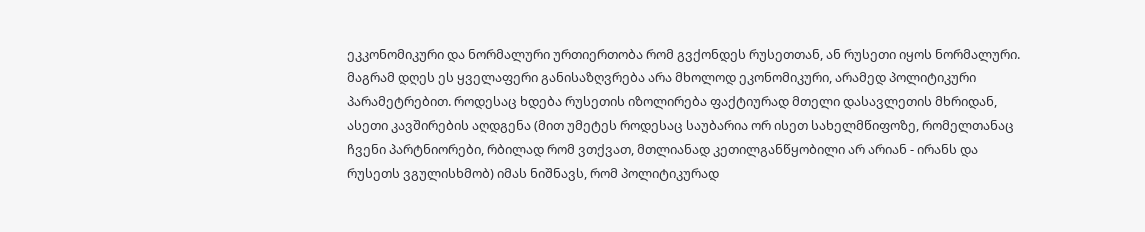ეკკონომიკური და ნორმალური ურთიერთობა რომ გვქონდეს რუსეთთან, ან რუსეთი იყოს ნორმალური. მაგრამ დღეს ეს ყველაფერი განისაზღვრება არა მხოლოდ ეკონომიკური, არამედ პოლიტიკური პარამეტრებით. როდესაც ხდება რუსეთის იზოლირება ფაქტიურად მთელი დასავლეთის მხრიდან, ასეთი კავშირების აღდგენა (მით უმეტეს როდესაც საუბარია ორ ისეთ სახელმწიფოზე, რომელთანაც ჩვენი პარტნიორები, რბილად რომ ვთქვათ, მთლიანად კეთილგანწყობილი არ არიან - ირანს და რუსეთს ვგულისხმობ) იმას ნიშნავს, რომ პოლიტიკურად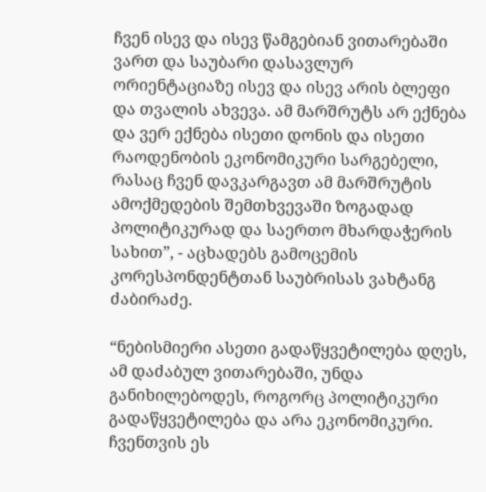ჩვენ ისევ და ისევ წამგებიან ვითარებაში ვართ და საუბარი დასავლურ ორიენტაციაზე ისევ და ისევ არის ბლეფი და თვალის ახვევა. ამ მარშრუტს არ ექნება და ვერ ექნება ისეთი დონის და ისეთი რაოდენობის ეკონომიკური სარგებელი, რასაც ჩვენ დავკარგავთ ამ მარშრუტის ამოქმედების შემთხვევაში ზოგადად პოლიტიკურად და საერთო მხარდაჭერის სახით”, - აცხადებს გამოცემის კორესპონდენტთან საუბრისას ვახტანგ ძაბირაძე.

“ნებისმიერი ასეთი გადაწყვეტილება დღეს, ამ დაძაბულ ვითარებაში, უნდა განიხილებოდეს, როგორც პოლიტიკური გადაწყვეტილება და არა ეკონომიკური. ჩვენთვის ეს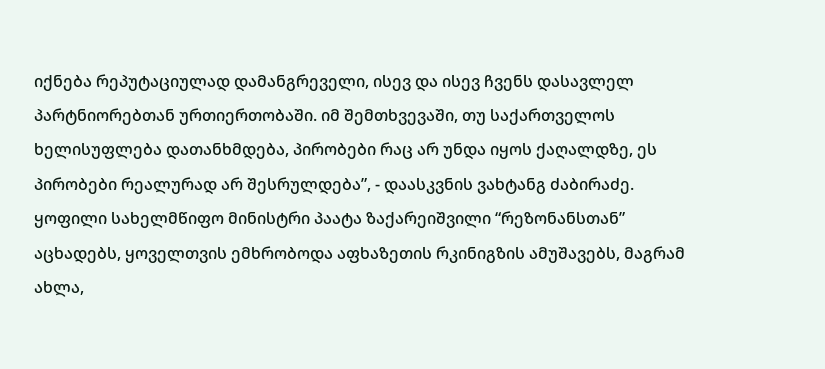იქნება რეპუტაციულად დამანგრეველი, ისევ და ისევ ჩვენს დასავლელ პარტნიორებთან ურთიერთობაში. იმ შემთხვევაში, თუ საქართველოს ხელისუფლება დათანხმდება, პირობები რაც არ უნდა იყოს ქაღალდზე, ეს პირობები რეალურად არ შესრულდება”, - დაასკვნის ვახტანგ ძაბირაძე. ყოფილი სახელმწიფო მინისტრი პაატა ზაქარეიშვილი “რეზონანსთან” აცხადებს, ყოველთვის ემხრობოდა აფხაზეთის რკინიგზის ამუშავებს, მაგრამ ახლა,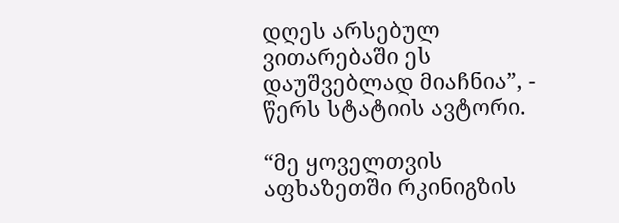დღეს არსებულ ვითარებაში ეს დაუშვებლად მიაჩნია”, - წერს სტატიის ავტორი.

“მე ყოველთვის აფხაზეთში რკინიგზის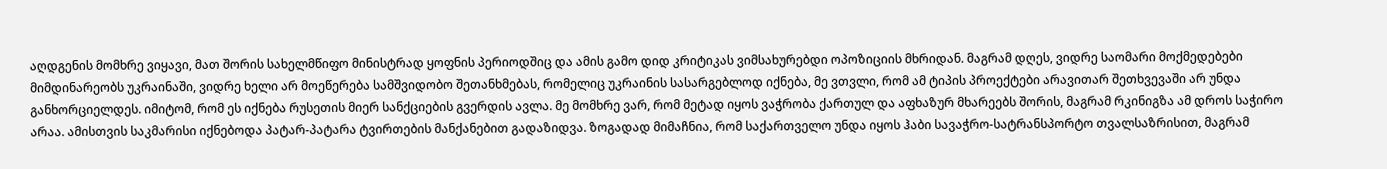აღდგენის მომხრე ვიყავი, მათ შორის სახელმწიფო მინისტრად ყოფნის პერიოდშიც და ამის გამო დიდ კრიტიკას ვიმსახურებდი ოპოზიციის მხრიდან. მაგრამ დღეს, ვიდრე საომარი მოქმედებები მიმდინარეობს უკრაინაში, ვიდრე ხელი არ მოეწერება სამშვიდობო შეთანხმებას, რომელიც უკრაინის სასარგებლოდ იქნება, მე ვთვლი, რომ ამ ტიპის პროექტები არავითარ შეთხვევაში არ უნდა განხორციელდეს. იმიტომ, რომ ეს იქნება რუსეთის მიერ სანქციების გვერდის ავლა. მე მომხრე ვარ, რომ მეტად იყოს ვაჭრობა ქართულ და აფხაზურ მხარეებს შორის, მაგრამ რკინიგზა ამ დროს საჭირო არაა. ამისთვის საკმარისი იქნებოდა პატარ-პატარა ტვირთების მანქანებით გადაზიდვა. ზოგადად მიმაჩნია, რომ საქართველო უნდა იყოს ჰაბი სავაჭრო-სატრანსპორტო თვალსაზრისით, მაგრამ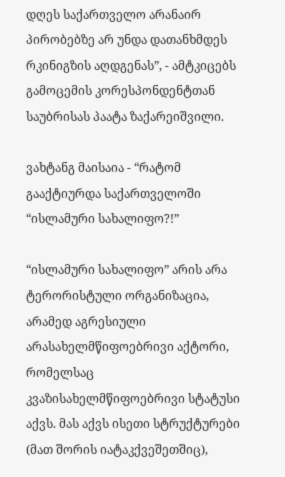დღეს საქართველო არანაირ პირობებზე არ უნდა დათანხმდეს რკინიგზის აღდგენას”, - ამტკიცებს გამოცემის კორესპონდენტთან საუბრისას პაატა ზაქარეიშვილი.

ვახტანგ მაისაია - “რატომ გააქტიურდა საქართველოში “ისლამური სახალიფო?!”

“ისლამური სახალიფო” არის არა ტერორისტული ორგანიზაცია, არამედ აგრესიული არასახელმწიფოებრივი აქტორი, რომელსაც კვაზისახელმწიფოებრივი სტატუსი აქვს. მას აქვს ისეთი სტრუქტურები (მათ შორის იატაკქვეშეთშიც),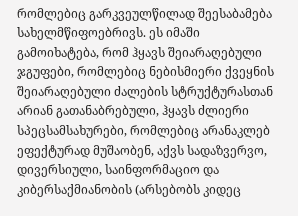რომლებიც გარკვეულწილად შეესაბამება სახელმწიფოებრივს. ეს იმაში გამოიხატება, რომ ჰყავს შეიარაღებული ჯგუფები, რომლებიც ნებისმიერი ქვეყნის შეიარაღებული ძალების სტრუქტურასთან არიან გათანაბრებული, ჰყავს ძლიერი სპეცსამსახურები, რომლებიც არანაკლებ ეფექტურად მუშაობენ, აქვს სადაზვერვო, დივერსიული, საინფორმაციო და კიბერსაქმიანობის (არსებობს კიდეც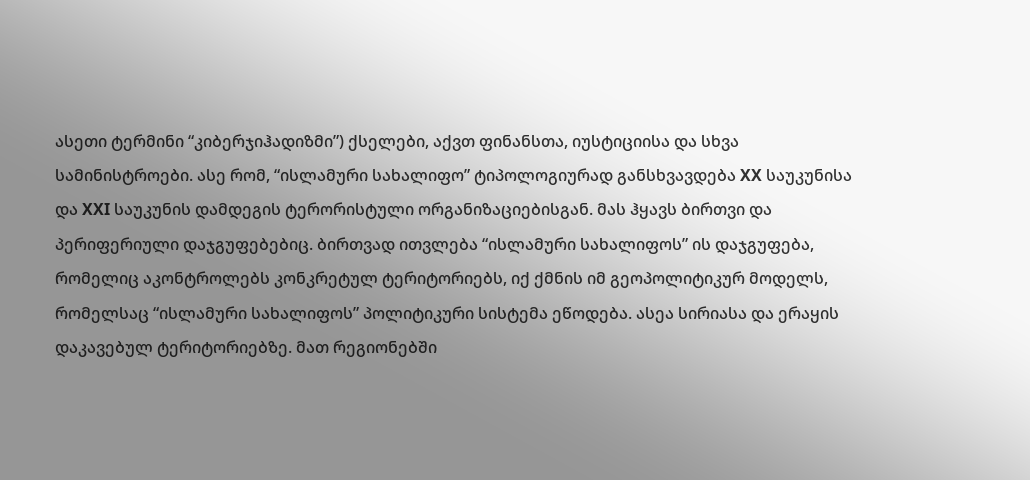ასეთი ტერმინი “კიბერჯიჰადიზმი”) ქსელები, აქვთ ფინანსთა, იუსტიციისა და სხვა სამინისტროები. ასე რომ, “ისლამური სახალიფო” ტიპოლოგიურად განსხვავდება XX საუკუნისა და XXI საუკუნის დამდეგის ტერორისტული ორგანიზაციებისგან. მას ჰყავს ბირთვი და პერიფერიული დაჯგუფებებიც. ბირთვად ითვლება “ისლამური სახალიფოს” ის დაჯგუფება, რომელიც აკონტროლებს კონკრეტულ ტერიტორიებს, იქ ქმნის იმ გეოპოლიტიკურ მოდელს, რომელსაც “ისლამური სახალიფოს” პოლიტიკური სისტემა ეწოდება. ასეა სირიასა და ერაყის დაკავებულ ტერიტორიებზე. მათ რეგიონებში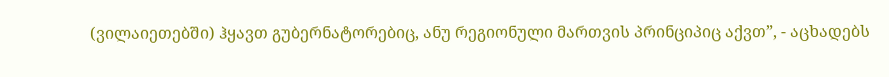(ვილაიეთებში) ჰყავთ გუბერნატორებიც, ანუ რეგიონული მართვის პრინციპიც აქვთ”, - აცხადებს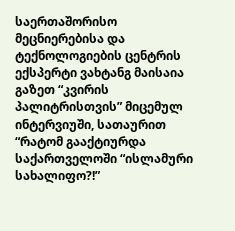საერთაშორისო მეცნიერებისა და ტექნოლოგიების ცენტრის ექსპერტი ვახტანგ მაისაია გაზეთ “კვირის პალიტრისთვის” მიცემულ ინტერვიუში, სათაურით “რატომ გააქტიურდა საქართველოში “ისლამური სახალიფო?!”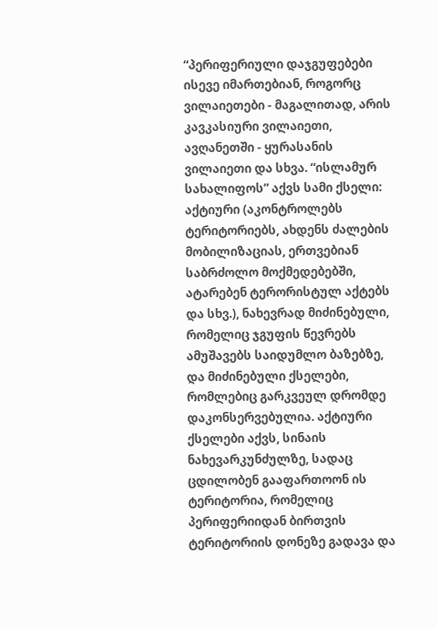“პერიფერიული დაჯგუფებები ისევე იმართებიან, როგორც ვილაიეთები - მაგალითად, არის კავკასიური ვილაიეთი, ავღანეთში - ყურასანის ვილაიეთი და სხვა. “ისლამურ სახალიფოს” აქვს სამი ქსელი: აქტიური (აკონტროლებს ტერიტორიებს, ახდენს ძალების მობილიზაციას, ერთვებიან საბრძოლო მოქმედებებში, ატარებენ ტერორისტულ აქტებს და სხვ.), ნახევრად მიძინებული, რომელიც ჯგუფის წევრებს ამუშავებს საიდუმლო ბაზებზე, და მიძინებული ქსელები, რომლებიც გარკვეულ დრომდე დაკონსერვებულია. აქტიური ქსელები აქვს, სინაის ნახევარკუნძულზე, სადაც ცდილობენ გააფართოონ ის ტერიტორია, რომელიც პერიფერიიდან ბირთვის ტერიტორიის დონეზე გადავა და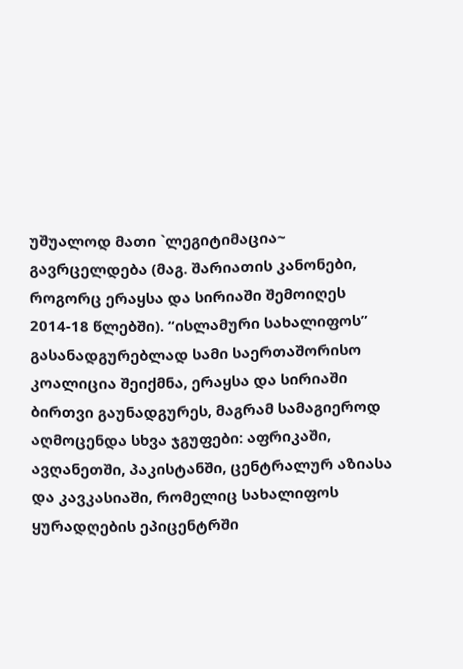უშუალოდ მათი `ლეგიტიმაცია~ გავრცელდება (მაგ. შარიათის კანონები, როგორც ერაყსა და სირიაში შემოიღეს 2014-18 წლებში). “ისლამური სახალიფოს” გასანადგურებლად სამი საერთაშორისო კოალიცია შეიქმნა, ერაყსა და სირიაში ბირთვი გაუნადგურეს, მაგრამ სამაგიეროდ აღმოცენდა სხვა ჯგუფები: აფრიკაში, ავღანეთში, პაკისტანში, ცენტრალურ აზიასა და კავკასიაში, რომელიც სახალიფოს ყურადღების ეპიცენტრში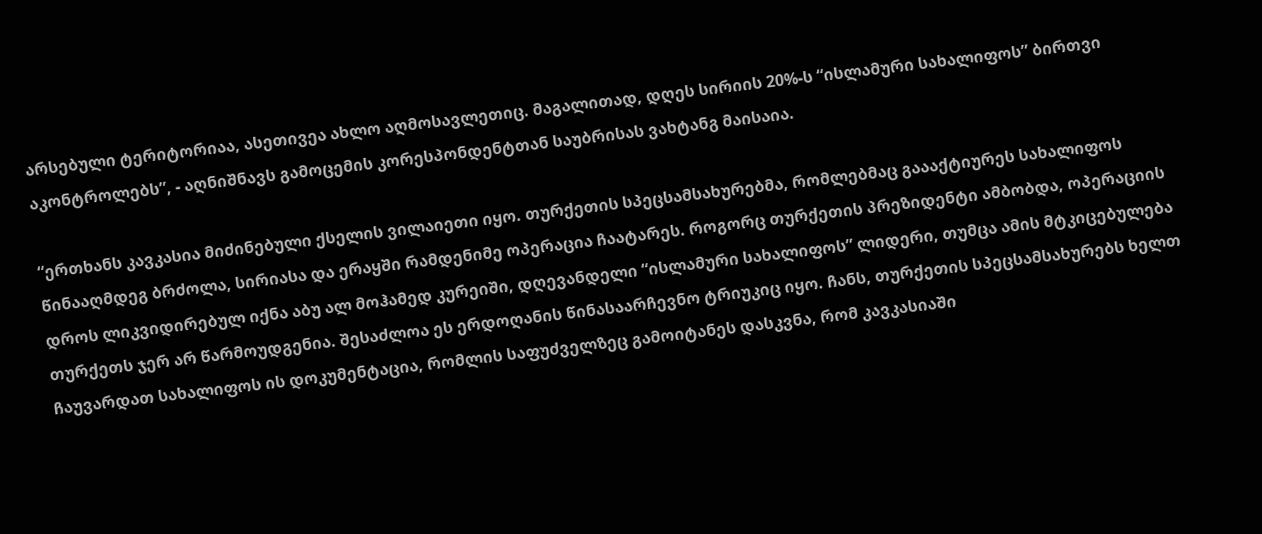არსებული ტერიტორიაა, ასეთივეა ახლო აღმოსავლეთიც. მაგალითად, დღეს სირიის 20%-ს “ისლამური სახალიფოს” ბირთვი აკონტროლებს”, - აღნიშნავს გამოცემის კორესპონდენტთან საუბრისას ვახტანგ მაისაია.

“ერთხანს კავკასია მიძინებული ქსელის ვილაიეთი იყო. თურქეთის სპეცსამსახურებმა, რომლებმაც გაააქტიურეს სახალიფოს წინააღმდეგ ბრძოლა, სირიასა და ერაყში რამდენიმე ოპერაცია ჩაატარეს. როგორც თურქეთის პრეზიდენტი ამბობდა, ოპერაციის დროს ლიკვიდირებულ იქნა აბუ ალ მოჰამედ კურეიში, დღევანდელი “ისლამური სახალიფოს” ლიდერი, თუმცა ამის მტკიცებულება თურქეთს ჯერ არ წარმოუდგენია. შესაძლოა ეს ერდოღანის წინასაარჩევნო ტრიუკიც იყო. ჩანს, თურქეთის სპეცსამსახურებს ხელთ ჩაუვარდათ სახალიფოს ის დოკუმენტაცია, რომლის საფუძველზეც გამოიტანეს დასკვნა, რომ კავკასიაში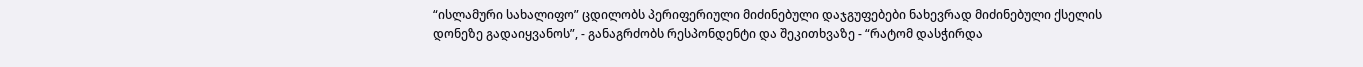“ისლამური სახალიფო” ცდილობს პერიფერიული მიძინებული დაჯგუფებები ნახევრად მიძინებული ქსელის დონეზე გადაიყვანოს”, - განაგრძობს რესპონდენტი და შეკითხვაზე - “რატომ დასჭირდა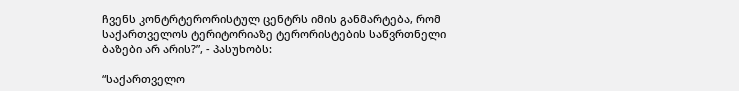ჩვენს კონტრტერორისტულ ცენტრს იმის განმარტება, რომ საქართველოს ტერიტორიაზე ტერორისტების საწვრთნელი ბაზები არ არის?”, - პასუხობს:

“საქართველო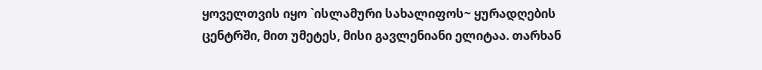ყოველთვის იყო `ისლამური სახალიფოს~ ყურადღების ცენტრში, მით უმეტეს, მისი გავლენიანი ელიტაა. თარხან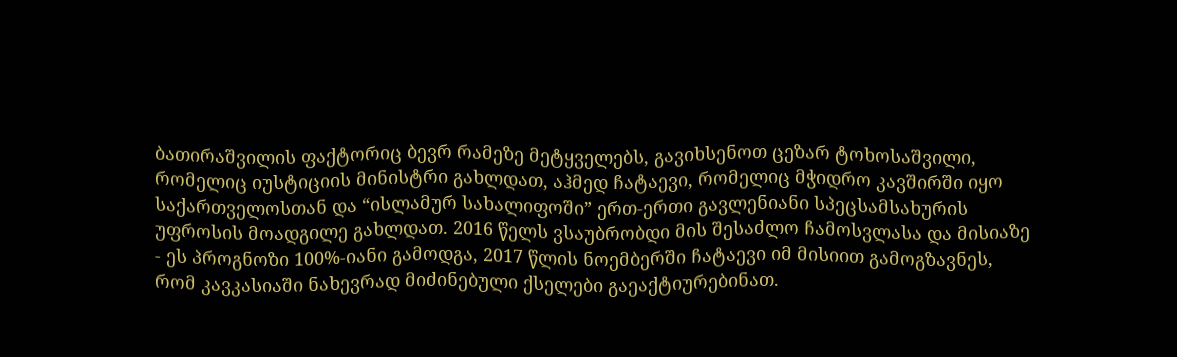ბათირაშვილის ფაქტორიც ბევრ რამეზე მეტყველებს, გავიხსენოთ ცეზარ ტოხოსაშვილი, რომელიც იუსტიციის მინისტრი გახლდათ, აჰმედ ჩატაევი, რომელიც მჭიდრო კავშირში იყო საქართველოსთან და “ისლამურ სახალიფოში” ერთ-ერთი გავლენიანი სპეცსამსახურის უფროსის მოადგილე გახლდათ. 2016 წელს ვსაუბრობდი მის შესაძლო ჩამოსვლასა და მისიაზე - ეს პროგნოზი 100%-იანი გამოდგა, 2017 წლის ნოემბერში ჩატაევი იმ მისიით გამოგზავნეს, რომ კავკასიაში ნახევრად მიძინებული ქსელები გაეაქტიურებინათ.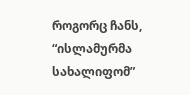როგორც ჩანს, “ისლამურმა სახალიფომ”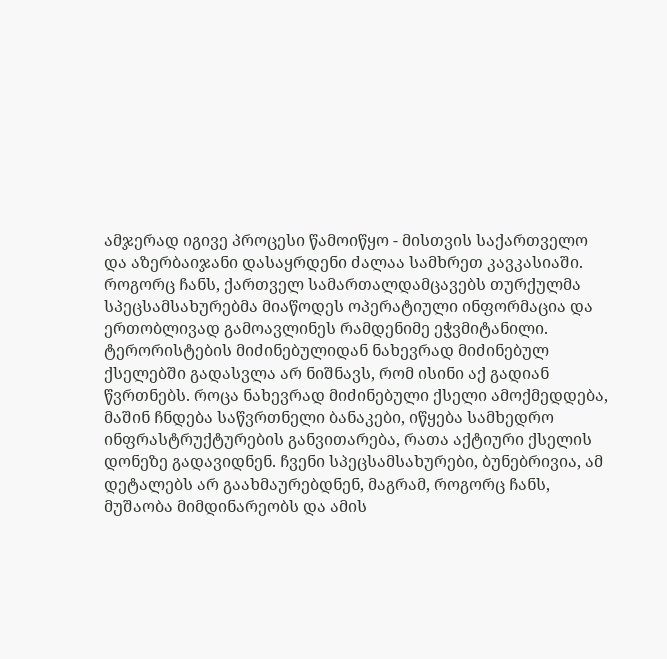ამჯერად იგივე პროცესი წამოიწყო - მისთვის საქართველო და აზერბაიჯანი დასაყრდენი ძალაა სამხრეთ კავკასიაში. როგორც ჩანს, ქართველ სამართალდამცავებს თურქულმა სპეცსამსახურებმა მიაწოდეს ოპერატიული ინფორმაცია და ერთობლივად გამოავლინეს რამდენიმე ეჭვმიტანილი. ტერორისტების მიძინებულიდან ნახევრად მიძინებულ ქსელებში გადასვლა არ ნიშნავს, რომ ისინი აქ გადიან წვრთნებს. როცა ნახევრად მიძინებული ქსელი ამოქმედდება, მაშინ ჩნდება საწვრთნელი ბანაკები, იწყება სამხედრო ინფრასტრუქტურების განვითარება, რათა აქტიური ქსელის დონეზე გადავიდნენ. ჩვენი სპეცსამსახურები, ბუნებრივია, ამ დეტალებს არ გაახმაურებდნენ, მაგრამ, როგორც ჩანს, მუშაობა მიმდინარეობს და ამის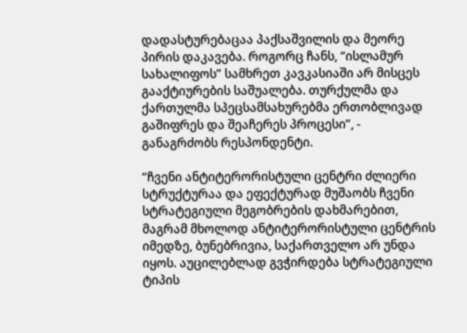დადასტურებაცაა პაქსაშვილის და მეორე პირის დაკავება. როგორც ჩანს, “ისლამურ სახალიფოს” სამხრეთ კავკასიაში არ მისცეს გააქტიურების საშუალება. თურქულმა და ქართულმა სპეცსამსახურებმა ერთობლივად გაშიფრეს და შეაჩერეს პროცესი”, - განაგრძობს რესპონდენტი.

“ჩვენი ანტიტერორისტული ცენტრი ძლიერი სტრუქტურაა და ეფექტურად მუშაობს ჩვენი სტრატეგიული მეგობრების დახმარებით, მაგრამ მხოლოდ ანტიტერორისტული ცენტრის იმედზე, ბუნებრივია, საქართველო არ უნდა იყოს. აუცილებლად გვჭირდება სტრატეგიული ტიპის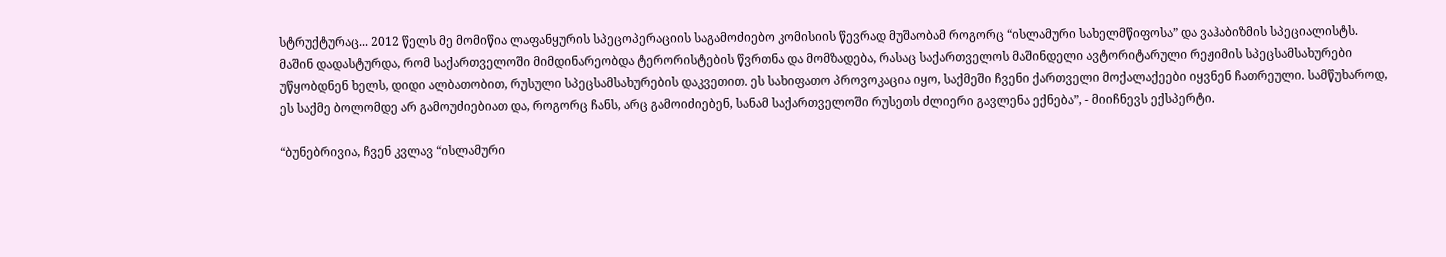სტრუქტურაც... 2012 წელს მე მომიწია ლაფანყურის სპეცოპერაციის საგამოძიებო კომისიის წევრად მუშაობამ როგორც “ისლამური სახელმწიფოსა” და ვაჰაბიზმის სპეციალისტს. მაშინ დადასტურდა, რომ საქართველოში მიმდინარეობდა ტერორისტების წვრთნა და მომზადება, რასაც საქართველოს მაშინდელი ავტორიტარული რეჟიმის სპეცსამსახურები უწყობდნენ ხელს, დიდი ალბათობით, რუსული სპეცსამსახურების დაკვეთით. ეს სახიფათო პროვოკაცია იყო, საქმეში ჩვენი ქართველი მოქალაქეები იყვნენ ჩათრეული. სამწუხაროდ, ეს საქმე ბოლომდე არ გამოუძიებიათ და, როგორც ჩანს, არც გამოიძიებენ, სანამ საქართველოში რუსეთს ძლიერი გავლენა ექნება”, - მიიჩნევს ექსპერტი.

“ბუნებრივია, ჩვენ კვლავ “ისლამური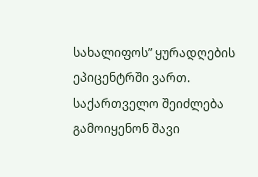სახალიფოს” ყურადღების ეპიცენტრში ვართ. საქართველო შეიძლება გამოიყენონ შავი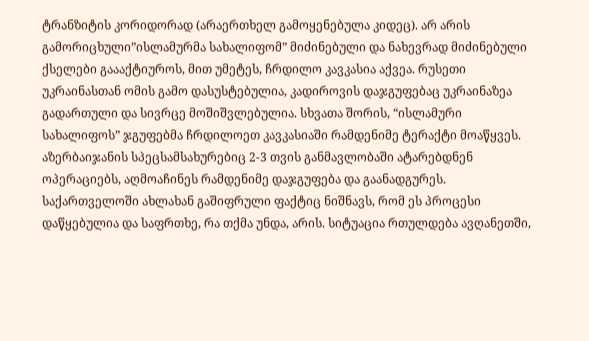ტრანზიტის კორიდორად (არაერთხელ გამოყენებულა კიდეც). არ არის გამორიცხული”ისლამურმა სახალიფომ” მიძინებული და ნახევრად მიძინებული ქსელები გაააქტიუროს, მით უმეტეს, ჩრდილო კავკასია აქვეა. რუსეთი უკრაინასთან ომის გამო დასუსტებულია, კადიროვის დაჯგუფებაც უკრაინაზეა გადართული და სივრცე მოშიშვლებულია. სხვათა შორის, “ისლამური სახალიფოს” ჯგუფებმა ჩრდილოეთ კავკასიაში რამდენიმე ტერაქტი მოაწყვეს. აზერბაიჯანის სპეცსამსახურებიც 2-3 თვის განმავლობაში ატარებდნენ ოპერაციებს, აღმოაჩინეს რამდენიმე დაჯგუფება და გაანადგურეს. საქართველოში ახლახან გაშიფრული ფაქტიც ნიშნავს, რომ ეს პროცესი დაწყებულია და საფრთხე, რა თქმა უნდა, არის. სიტუაცია რთულდება ავღანეთში,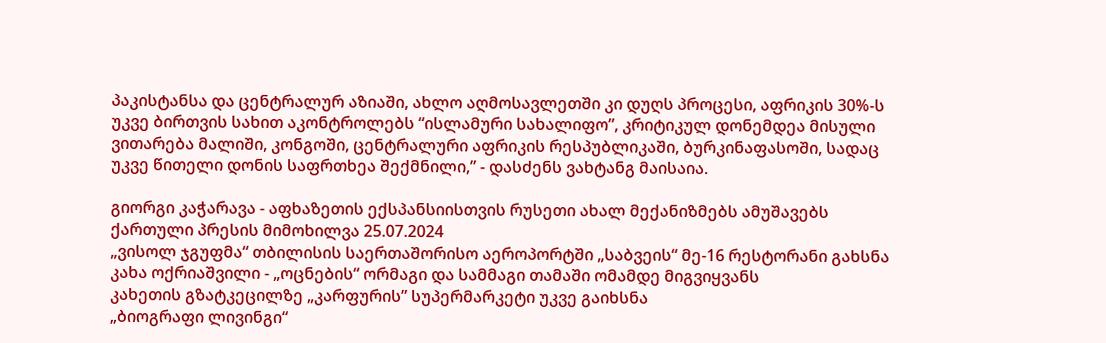პაკისტანსა და ცენტრალურ აზიაში, ახლო აღმოსავლეთში კი დუღს პროცესი, აფრიკის 30%-ს უკვე ბირთვის სახით აკონტროლებს “ისლამური სახალიფო”, კრიტიკულ დონემდეა მისული ვითარება მალიში, კონგოში, ცენტრალური აფრიკის რესპუბლიკაში, ბურკინაფასოში, სადაც უკვე წითელი დონის საფრთხეა შექმნილი,” - დასძენს ვახტანგ მაისაია.

გიორგი კაჭარავა - აფხაზეთის ექსპანსიისთვის რუსეთი ახალ მექანიზმებს ამუშავებს
ქართული პრესის მიმოხილვა 25.07.2024
„ვისოლ ჯგუფმა“ თბილისის საერთაშორისო აეროპორტში „საბვეის“ მე-16 რესტორანი გახსნა
კახა ოქრიაშვილი - „ოცნების“ ორმაგი და სამმაგი თამაში ომამდე მიგვიყვანს
კახეთის გზატკეცილზე „კარფურის” სუპერმარკეტი უკვე გაიხსნა
„ბიოგრაფი ლივინგი“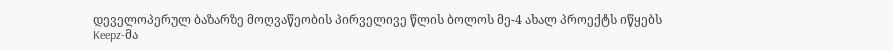დეველოპერულ ბაზარზე მოღვაწეობის პირველივე წლის ბოლოს მე-4 ახალ პროექტს იწყებს
Keepz-მა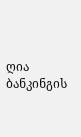ღია ბანკინგის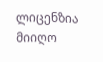ლიცენზია მიიღო